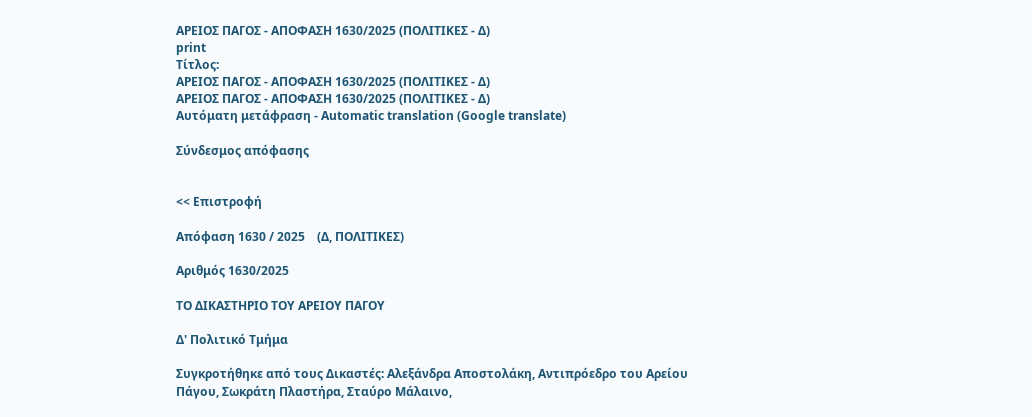ΑΡΕΙΟΣ ΠΑΓΟΣ - ΑΠΟΦΑΣΗ 1630/2025 (ΠΟΛΙΤΙΚΕΣ - Δ)
print
Τίτλος:
ΑΡΕΙΟΣ ΠΑΓΟΣ - ΑΠΟΦΑΣΗ 1630/2025 (ΠΟΛΙΤΙΚΕΣ - Δ)
ΑΡΕΙΟΣ ΠΑΓΟΣ - ΑΠΟΦΑΣΗ 1630/2025 (ΠΟΛΙΤΙΚΕΣ - Δ)
Αυτόματη μετάφραση - Automatic translation (Google translate)

Σύνδεσμος απόφασης


<< Επιστροφή

Απόφαση 1630 / 2025    (Δ, ΠΟΛΙΤΙΚΕΣ)

Αριθμός 1630/2025

ΤΟ ΔΙΚΑΣΤΗΡΙΟ ΤΟΥ ΑΡΕΙΟΥ ΠΑΓΟΥ

Δ' Πολιτικό Τμήμα

Συγκροτήθηκε από τους Δικαστές: Αλεξάνδρα Αποστολάκη, Αντιπρόεδρο του Αρείου Πάγου, Σωκράτη Πλαστήρα, Σταύρο Μάλαινο,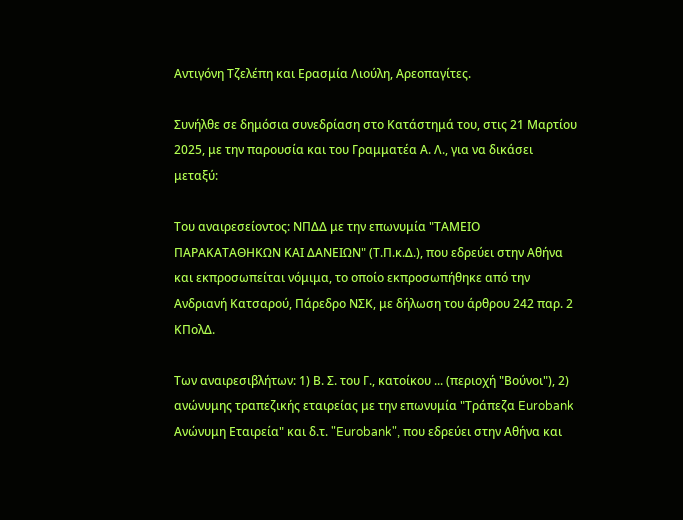Αντιγόνη Τζελέπη και Ερασμία Λιούλη, Αρεοπαγίτες.

Συνήλθε σε δημόσια συνεδρίαση στο Κατάστημά του, στις 21 Μαρτίου 2025, με την παρουσία και του Γραμματέα Α. Λ., για να δικάσει μεταξύ:

Του αναιρεσείοντος: ΝΠΔΔ με την επωνυμία "ΤΑΜΕΙΟ ΠΑΡΑΚΑΤΑΘΗΚΩΝ ΚΑΙ ΔΑΝΕΙΩΝ" (Τ.Π.κ.Δ.), που εδρεύει στην Αθήνα και εκπροσωπείται νόμιμα, το οποίο εκπροσωπήθηκε από την Ανδριανή Κατσαρού, Πάρεδρο ΝΣΚ, με δήλωση του άρθρου 242 παρ. 2 ΚΠολΔ.

Των αναιρεσιβλήτων: 1) Β. Σ. του Γ., κατοίκου ... (περιοχή "Βούνοι"), 2) ανώνυμης τραπεζικής εταιρείας με την επωνυμία "Τράπεζα Eurobank Ανώνυμη Εταιρεία" και δ.τ. "Eurobank", που εδρεύει στην Αθήνα και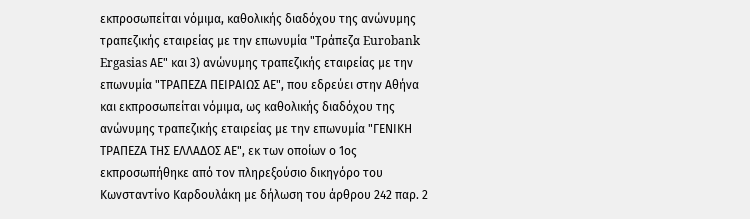εκπροσωπείται νόμιμα, καθολικής διαδόχου της ανώνυμης τραπεζικής εταιρείας με την επωνυμία "Τράπεζα Eurobank Ergasias ΑΕ" και 3) ανώνυμης τραπεζικής εταιρείας με την επωνυμία "ΤΡΑΠΕΖΑ ΠΕΙΡΑΙΩΣ ΑΕ", που εδρεύει στην Αθήνα και εκπροσωπείται νόμιμα, ως καθολικής διαδόχου της ανώνυμης τραπεζικής εταιρείας με την επωνυμία "ΓΕΝΙΚΗ ΤΡΑΠΕΖΑ ΤΗΣ ΕΛΛΑΔΟΣ ΑΕ", εκ των οποίων ο 1ος εκπροσωπήθηκε από τον πληρεξούσιο δικηγόρο του Κωνσταντίνο Καρδουλάκη με δήλωση του άρθρου 242 παρ. 2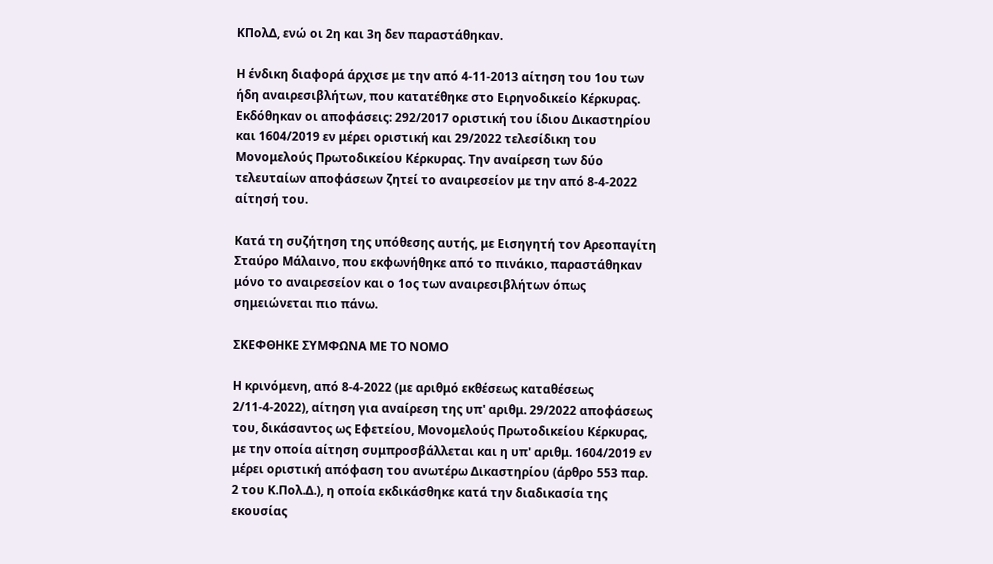ΚΠολΔ, ενώ οι 2η και 3η δεν παραστάθηκαν.

Η ένδικη διαφορά άρχισε με την από 4-11-2013 αίτηση του 1ου των ήδη αναιρεσιβλήτων, που κατατέθηκε στο Ειρηνοδικείο Κέρκυρας. Εκδόθηκαν οι αποφάσεις: 292/2017 οριστική του ίδιου Δικαστηρίου και 1604/2019 εν μέρει οριστική και 29/2022 τελεσίδικη του Μονομελούς Πρωτοδικείου Κέρκυρας. Την αναίρεση των δύο τελευταίων αποφάσεων ζητεί το αναιρεσείον με την από 8-4-2022 αίτησή του.

Κατά τη συζήτηση της υπόθεσης αυτής, με Εισηγητή τον Αρεοπαγίτη Σταύρο Μάλαινο, που εκφωνήθηκε από το πινάκιο, παραστάθηκαν μόνο το αναιρεσείον και ο 1ος των αναιρεσιβλήτων όπως σημειώνεται πιο πάνω.

ΣΚΕΦΘΗΚΕ ΣΥΜΦΩΝΑ ΜΕ ΤΟ ΝΟΜΟ

Η κρινόμενη, από 8-4-2022 (με αριθμό εκθέσεως καταθέσεως 2/11-4-2022), αίτηση για αναίρεση της υπ' αριθμ. 29/2022 αποφάσεως του, δικάσαντος ως Εφετείου, Μονομελούς Πρωτοδικείου Κέρκυρας, με την οποία αίτηση συμπροσβάλλεται και η υπ' αριθμ. 1604/2019 εν μέρει οριστική απόφαση του ανωτέρω Δικαστηρίου (άρθρο 553 παρ. 2 του Κ.Πολ.Δ.), η οποία εκδικάσθηκε κατά την διαδικασία της εκουσίας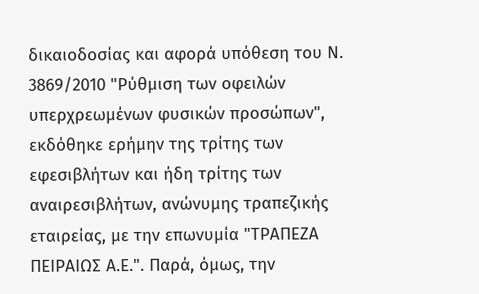δικαιοδοσίας και αφορά υπόθεση του Ν. 3869/2010 "Ρύθμιση των οφειλών υπερχρεωμένων φυσικών προσώπων", εκδόθηκε ερήμην της τρίτης των εφεσιβλήτων και ήδη τρίτης των αναιρεσιβλήτων, ανώνυμης τραπεζικής εταιρείας, με την επωνυμία "ΤΡΑΠΕΖΑ ΠΕΙΡΑΙΩΣ Α.Ε.". Παρά, όμως, την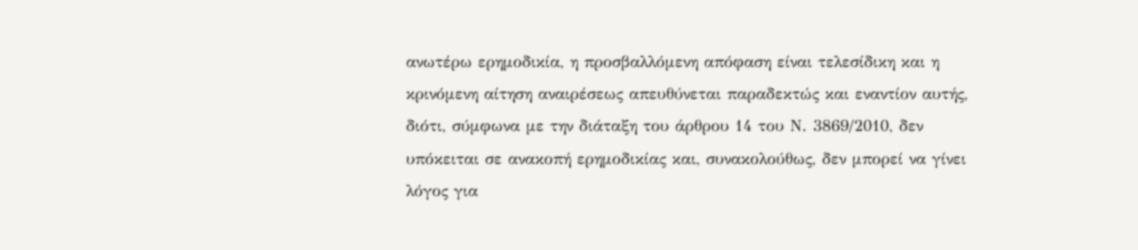ανωτέρω ερημοδικία, η προσβαλλόμενη απόφαση είναι τελεσίδικη και η κρινόμενη αίτηση αναιρέσεως απευθύνεται παραδεκτώς και εναντίον αυτής, διότι, σύμφωνα με την διάταξη του άρθρου 14 του Ν. 3869/2010, δεν υπόκειται σε ανακοπή ερημοδικίας και, συνακολούθως, δεν μπορεί να γίνει λόγος για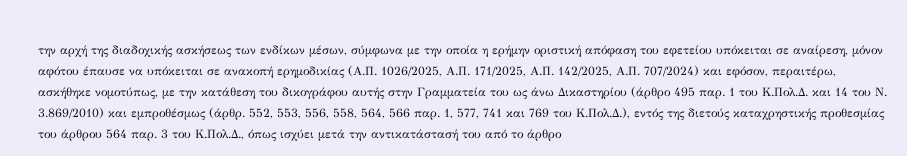την αρχή της διαδοχικής ασκήσεως των ενδίκων μέσων, σύμφωνα με την οποία η ερήμην οριστική απόφαση του εφετείου υπόκειται σε αναίρεση, μόνον αφότου έπαυσε να υπόκειται σε ανακοπή ερημοδικίας (Α.Π. 1026/2025, Α.Π. 171/2025, Α.Π. 142/2025, Α.Π. 707/2024) και εφόσον, περαιτέρω, ασκήθηκε νομοτύπως, με την κατάθεση του δικογράφου αυτής στην Γραμματεία του ως άνω Δικαστηρίου (άρθρο 495 παρ. 1 του Κ.Πολ.Δ. και 14 του Ν. 3.869/2010) και εμπροθέσμως (άρθρ. 552, 553, 556, 558, 564, 566 παρ. 1, 577, 741 και 769 του Κ.Πολ.Δ.), εντός της διετούς καταχρηστικής προθεσμίας του άρθρου 564 παρ. 3 του Κ.Πολ.Δ., όπως ισχύει μετά την αντικατάστασή του από το άρθρο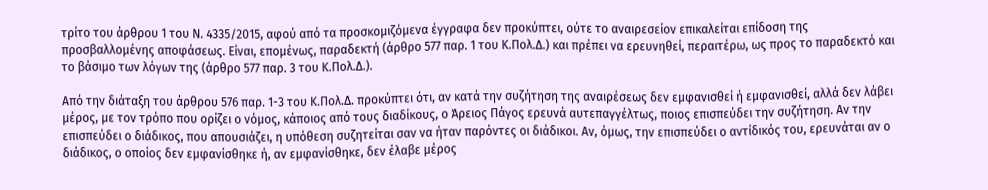τρίτο του άρθρου 1 του Ν. 4335/2015, αφού από τα προσκομιζόμενα έγγραφα δεν προκύπτει, ούτε το αναιρεσείον επικαλείται επίδοση της προσβαλλομένης αποφάσεως. Είναι, επομένως, παραδεκτή (άρθρο 577 παρ. 1 του Κ.Πολ.Δ.) και πρέπει να ερευνηθεί, περαιτέρω, ως προς το παραδεκτό και το βάσιμο των λόγων της (άρθρο 577 παρ. 3 του Κ.Πολ.Δ.).

Από την διάταξη του άρθρου 576 παρ. 1-3 του Κ.Πολ.Δ. προκύπτει ότι, αν κατά την συζήτηση της αναιρέσεως δεν εμφανισθεί ή εμφανισθεί, αλλά δεν λάβει μέρος, με τον τρόπο που ορίζει ο νόμος, κάποιος από τους διαδίκους, ο Άρειος Πάγος ερευνά αυτεπαγγέλτως, ποιος επισπεύδει την συζήτηση. Αν την επισπεύδει ο διάδικος, που απουσιάζει, η υπόθεση συζητείται σαν να ήταν παρόντες οι διάδικοι. Αν, όμως, την επισπεύδει ο αντίδικός του, ερευνάται αν ο διάδικος, ο οποίος δεν εμφανίσθηκε ή, αν εμφανίσθηκε, δεν έλαβε μέρος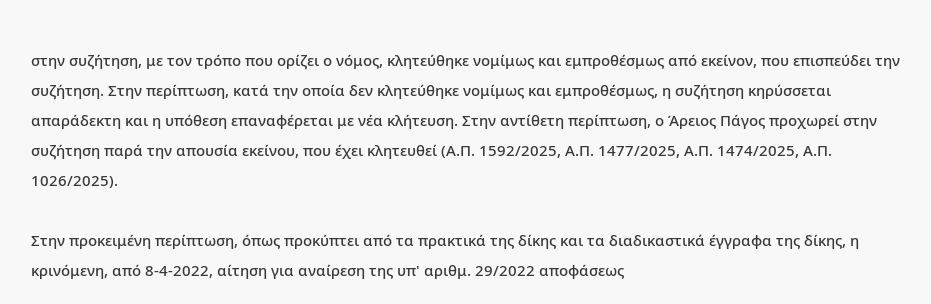στην συζήτηση, με τον τρόπο που ορίζει ο νόμος, κλητεύθηκε νομίμως και εμπροθέσμως από εκείνον, που επισπεύδει την συζήτηση. Στην περίπτωση, κατά την οποία δεν κλητεύθηκε νομίμως και εμπροθέσμως, η συζήτηση κηρύσσεται απαράδεκτη και η υπόθεση επαναφέρεται με νέα κλήτευση. Στην αντίθετη περίπτωση, ο Άρειος Πάγος προχωρεί στην συζήτηση παρά την απουσία εκείνου, που έχει κλητευθεί (Α.Π. 1592/2025, Α.Π. 1477/2025, Α.Π. 1474/2025, Α.Π. 1026/2025).

Στην προκειμένη περίπτωση, όπως προκύπτει από τα πρακτικά της δίκης και τα διαδικαστικά έγγραφα της δίκης, η κρινόμενη, από 8-4-2022, αίτηση για αναίρεση της υπ' αριθμ. 29/2022 αποφάσεως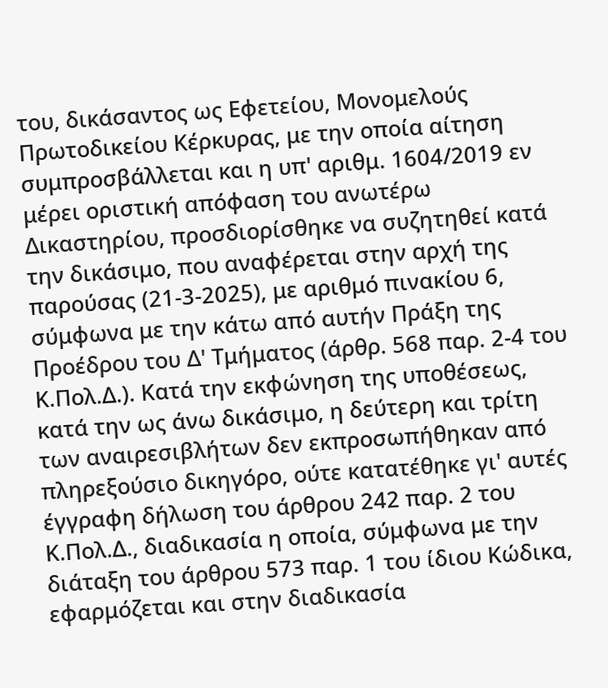του, δικάσαντος ως Εφετείου, Μονομελούς Πρωτοδικείου Κέρκυρας, με την οποία αίτηση συμπροσβάλλεται και η υπ' αριθμ. 1604/2019 εν μέρει οριστική απόφαση του ανωτέρω Δικαστηρίου, προσδιορίσθηκε να συζητηθεί κατά την δικάσιμο, που αναφέρεται στην αρχή της παρούσας (21-3-2025), με αριθμό πινακίου 6, σύμφωνα με την κάτω από αυτήν Πράξη της Προέδρου του Δ' Τμήματος (άρθρ. 568 παρ. 2-4 του Κ.Πολ.Δ.). Κατά την εκφώνηση της υποθέσεως, κατά την ως άνω δικάσιμο, η δεύτερη και τρίτη των αναιρεσιβλήτων δεν εκπροσωπήθηκαν από πληρεξούσιο δικηγόρο, ούτε κατατέθηκε γι' αυτές έγγραφη δήλωση του άρθρου 242 παρ. 2 του Κ.Πολ.Δ., διαδικασία η οποία, σύμφωνα με την διάταξη του άρθρου 573 παρ. 1 του ίδιου Κώδικα, εφαρμόζεται και στην διαδικασία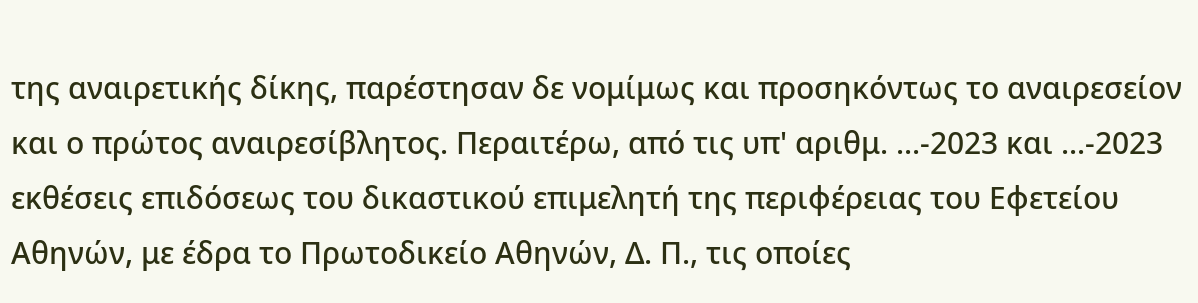της αναιρετικής δίκης, παρέστησαν δε νομίμως και προσηκόντως το αναιρεσείον και ο πρώτος αναιρεσίβλητος. Περαιτέρω, από τις υπ' αριθμ. ...-2023 και ...-2023 εκθέσεις επιδόσεως του δικαστικού επιμελητή της περιφέρειας του Εφετείου Αθηνών, με έδρα το Πρωτοδικείο Αθηνών, Δ. Π., τις οποίες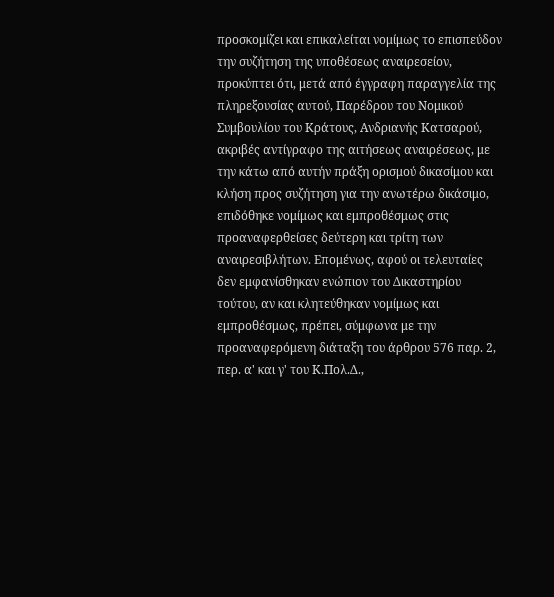προσκομίζει και επικαλείται νομίμως το επισπεύδον την συζήτηση της υποθέσεως αναιρεσείον, προκύπτει ότι, μετά από έγγραφη παραγγελία της πληρεξουσίας αυτού, Παρέδρου του Νομικού Συμβουλίου του Κράτους, Ανδριανής Κατσαρού, ακριβές αντίγραφο της αιτήσεως αναιρέσεως, με την κάτω από αυτήν πράξη ορισμού δικασίμου και κλήση προς συζήτηση για την ανωτέρω δικάσιμο, επιδόθηκε νομίμως και εμπροθέσμως στις προαναφερθείσες δεύτερη και τρίτη των αναιρεσιβλήτων. Επομένως, αφού οι τελευταίες δεν εμφανίσθηκαν ενώπιον του Δικαστηρίου τούτου, αν και κλητεύθηκαν νομίμως και εμπροθέσμως, πρέπει, σύμφωνα με την προαναφερόμενη διάταξη του άρθρου 576 παρ. 2, περ. α' και γ' του Κ.Πολ.Δ.,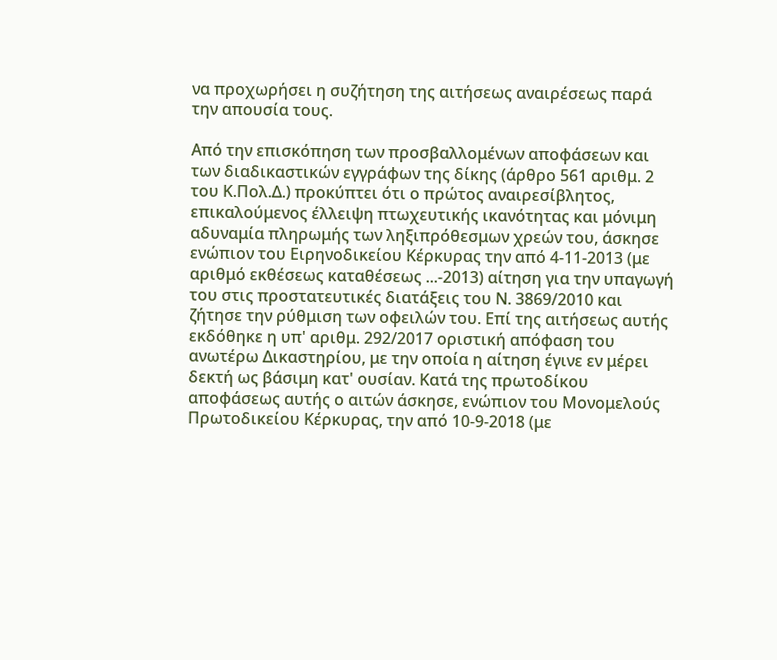να προχωρήσει η συζήτηση της αιτήσεως αναιρέσεως παρά την απουσία τους.

Από την επισκόπηση των προσβαλλομένων αποφάσεων και των διαδικαστικών εγγράφων της δίκης (άρθρο 561 αριθμ. 2 του Κ.Πολ.Δ.) προκύπτει ότι ο πρώτος αναιρεσίβλητος, επικαλούμενος έλλειψη πτωχευτικής ικανότητας και μόνιμη αδυναμία πληρωμής των ληξιπρόθεσμων χρεών του, άσκησε ενώπιον του Ειρηνοδικείου Κέρκυρας την από 4-11-2013 (με αριθμό εκθέσεως καταθέσεως ...-2013) αίτηση για την υπαγωγή του στις προστατευτικές διατάξεις του Ν. 3869/2010 και ζήτησε την ρύθμιση των οφειλών του. Επί της αιτήσεως αυτής εκδόθηκε η υπ' αριθμ. 292/2017 οριστική απόφαση του ανωτέρω Δικαστηρίου, με την οποία η αίτηση έγινε εν μέρει δεκτή ως βάσιμη κατ' ουσίαν. Κατά της πρωτοδίκου αποφάσεως αυτής ο αιτών άσκησε, ενώπιον του Μονομελούς Πρωτοδικείου Κέρκυρας, την από 10-9-2018 (με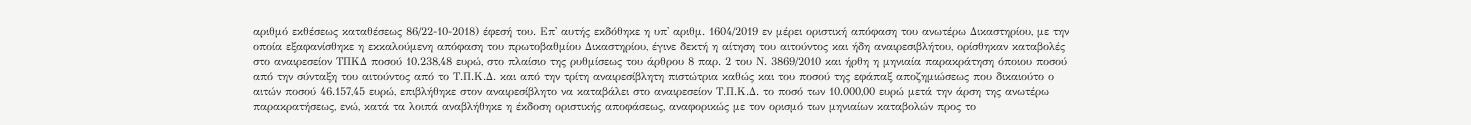αριθμό εκθέσεως καταθέσεως 86/22-10-2018) έφεσή του. Επ' αυτής εκδόθηκε η υπ' αριθμ. 1604/2019 εν μέρει οριστική απόφαση του ανωτέρω Δικαστηρίου, με την οποία εξαφανίσθηκε η εκκαλούμενη απόφαση του πρωτοβαθμίου Δικαστηρίου, έγινε δεκτή η αίτηση του αιτούντος και ήδη αναιρεσιβλήτου, ορίσθηκαν καταβολές στο αναιρεσείον ΤΠΚΔ ποσού 10.238,48 ευρώ, στο πλαίσιο της ρυθμίσεως του άρθρου 8 παρ. 2 του Ν. 3869/2010 και ήρθη η μηνιαία παρακράτηση όποιου ποσού από την σύνταξη του αιτούντος από το Τ.Π.Κ.Δ. και από την τρίτη αναιρεσίβλητη πιστώτρια καθώς και του ποσού της εφάπαξ αποζημιώσεως που δικαιούτο ο αιτών ποσού 46.157,45 ευρώ, επιβλήθηκε στον αναιρεσίβλητο να καταβάλει στο αναιρεσείον Τ.Π.Κ.Δ. το ποσό των 10.000,00 ευρώ μετά την άρση της ανωτέρω παρακρατήσεως, ενώ, κατά τα λοιπά αναβλήθηκε η έκδοση οριστικής αποφάσεως, αναφορικώς με τον ορισμό των μηνιαίων καταβολών προς το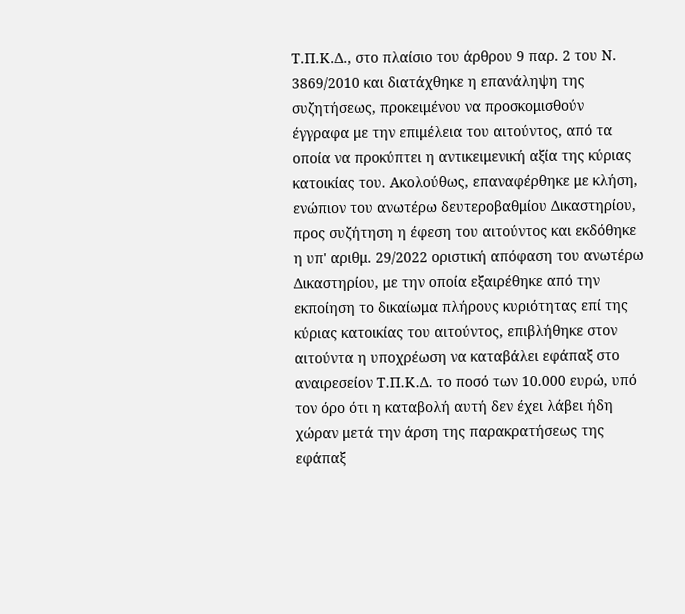Τ.Π.Κ.Δ., στο πλαίσιο του άρθρου 9 παρ. 2 του Ν. 3869/2010 και διατάχθηκε η επανάληψη της συζητήσεως, προκειμένου να προσκομισθούν έγγραφα με την επιμέλεια του αιτούντος, από τα οποία να προκύπτει η αντικειμενική αξία της κύριας κατοικίας του. Ακολούθως, επαναφέρθηκε με κλήση, ενώπιον του ανωτέρω δευτεροβαθμίου Δικαστηρίου, προς συζήτηση η έφεση του αιτούντος και εκδόθηκε η υπ' αριθμ. 29/2022 οριστική απόφαση του ανωτέρω Δικαστηρίου, με την οποία εξαιρέθηκε από την εκποίηση το δικαίωμα πλήρους κυριότητας επί της κύριας κατοικίας του αιτούντος, επιβλήθηκε στον αιτούντα η υποχρέωση να καταβάλει εφάπαξ στο αναιρεσείον Τ.Π.Κ.Δ. το ποσό των 10.000 ευρώ, υπό τον όρο ότι η καταβολή αυτή δεν έχει λάβει ήδη χώραν μετά την άρση της παρακρατήσεως της εφάπαξ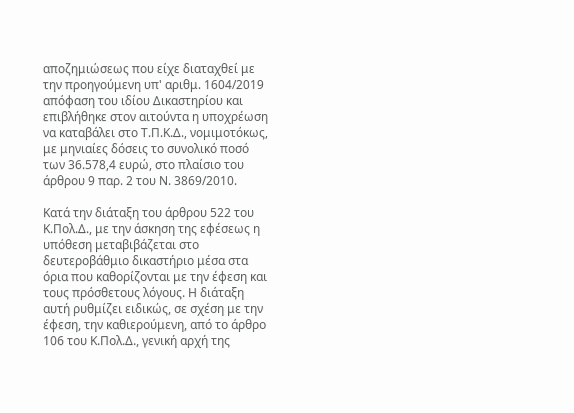αποζημιώσεως που είχε διαταχθεί με την προηγούμενη υπ' αριθμ. 1604/2019 απόφαση του ιδίου Δικαστηρίου και επιβλήθηκε στον αιτούντα η υποχρέωση να καταβάλει στο Τ.Π.Κ.Δ., νομιμοτόκως, με μηνιαίες δόσεις το συνολικό ποσό των 36.578,4 ευρώ, στο πλαίσιο του άρθρου 9 παρ. 2 του Ν. 3869/2010.

Κατά την διάταξη του άρθρου 522 του Κ.Πολ.Δ., με την άσκηση της εφέσεως η υπόθεση μεταβιβάζεται στο δευτεροβάθμιο δικαστήριο μέσα στα όρια που καθορίζονται με την έφεση και τους πρόσθετους λόγους. Η διάταξη αυτή ρυθμίζει ειδικώς, σε σχέση με την έφεση, την καθιερούμενη, από το άρθρο 106 του Κ.Πολ.Δ., γενική αρχή της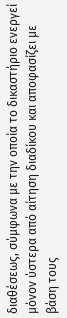διαθέσεως, σύμφωνα με την οποία το δικαστήριο ενεργεί μόνον ύστερα από αίτηση διαδίκου και αποφασίζει με βάση τους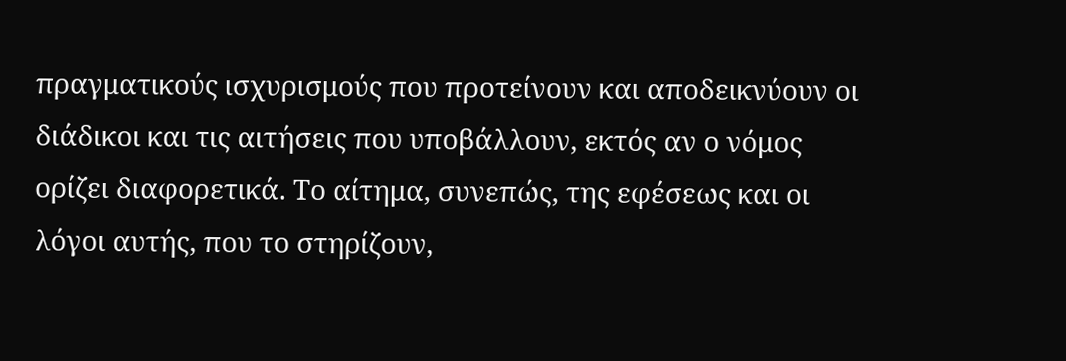πραγματικούς ισχυρισμούς που προτείνουν και αποδεικνύουν οι διάδικοι και τις αιτήσεις που υποβάλλουν, εκτός αν ο νόμος ορίζει διαφορετικά. Το αίτημα, συνεπώς, της εφέσεως και οι λόγοι αυτής, που το στηρίζουν,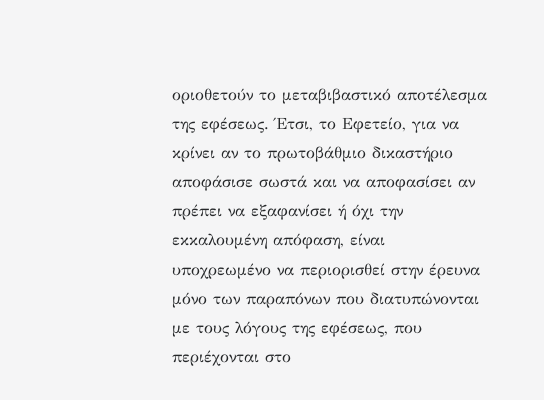οριοθετούν το μεταβιβαστικό αποτέλεσμα της εφέσεως. Έτσι, το Εφετείο, για να κρίνει αν το πρωτοβάθμιο δικαστήριο αποφάσισε σωστά και να αποφασίσει αν πρέπει να εξαφανίσει ή όχι την εκκαλουμένη απόφαση, είναι υποχρεωμένο να περιορισθεί στην έρευνα μόνο των παραπόνων που διατυπώνονται με τους λόγους της εφέσεως, που περιέχονται στο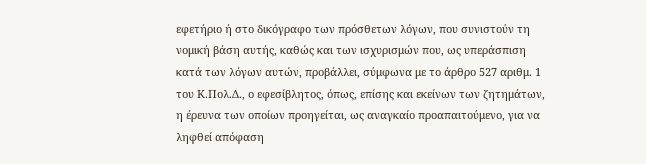εφετήριο ή στο δικόγραφο των πρόσθετων λόγων, που συνιστούν τη νομική βάση αυτής, καθώς και των ισχυρισμών που, ως υπεράσπιση κατά των λόγων αυτών, προβάλλει, σύμφωνα με το άρθρο 527 αριθμ. 1 του Κ.Πολ.Δ., ο εφεσίβλητος, όπως, επίσης και εκείνων των ζητημάτων, η έρευνα των οποίων προηγείται, ως αναγκαίο προαπαιτούμενο, για να ληφθεί απόφαση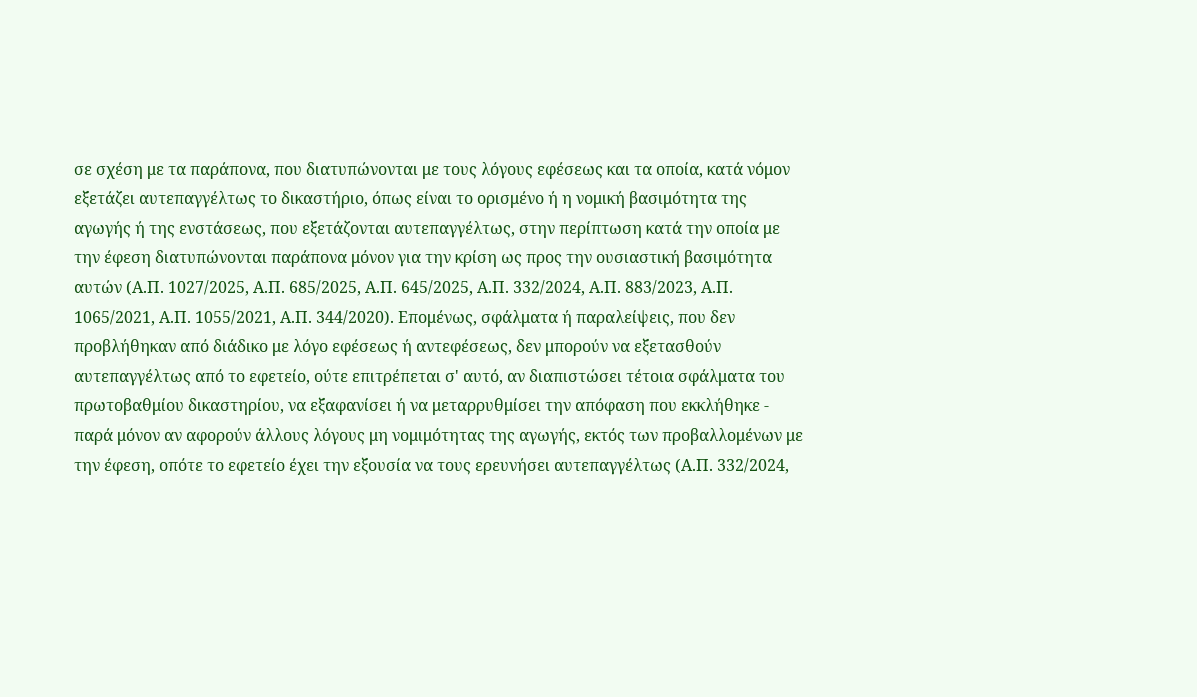σε σχέση με τα παράπονα, που διατυπώνονται με τους λόγους εφέσεως και τα οποία, κατά νόμον εξετάζει αυτεπαγγέλτως το δικαστήριο, όπως είναι το ορισμένο ή η νομική βασιμότητα της αγωγής ή της ενστάσεως, που εξετάζονται αυτεπαγγέλτως, στην περίπτωση κατά την οποία με την έφεση διατυπώνονται παράπονα μόνον για την κρίση ως προς την ουσιαστική βασιμότητα αυτών (Α.Π. 1027/2025, Α.Π. 685/2025, Α.Π. 645/2025, Α.Π. 332/2024, Α.Π. 883/2023, Α.Π. 1065/2021, Α.Π. 1055/2021, Α.Π. 344/2020). Επομένως, σφάλματα ή παραλείψεις, που δεν προβλήθηκαν από διάδικο με λόγο εφέσεως ή αντεφέσεως, δεν μπορούν να εξετασθούν αυτεπαγγέλτως από το εφετείο, ούτε επιτρέπεται σ' αυτό, αν διαπιστώσει τέτοια σφάλματα του πρωτοβαθμίου δικαστηρίου, να εξαφανίσει ή να μεταρρυθμίσει την απόφαση που εκκλήθηκε - παρά μόνον αν αφορούν άλλους λόγους μη νομιμότητας της αγωγής, εκτός των προβαλλομένων με την έφεση, οπότε το εφετείο έχει την εξουσία να τους ερευνήσει αυτεπαγγέλτως (Α.Π. 332/2024,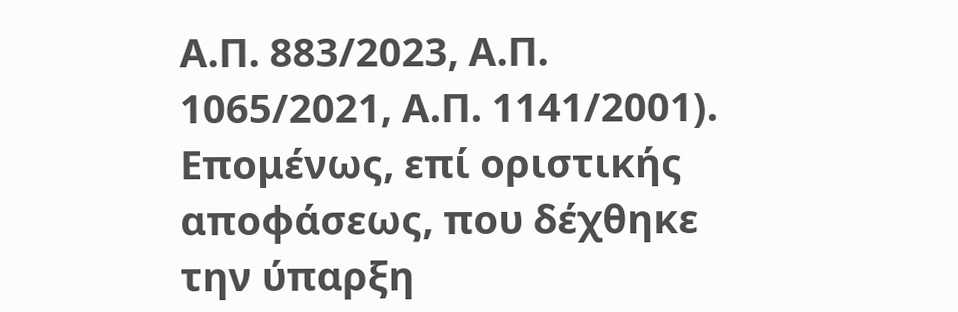Α.Π. 883/2023, Α.Π. 1065/2021, Α.Π. 1141/2001). Επομένως, επί οριστικής αποφάσεως, που δέχθηκε την ύπαρξη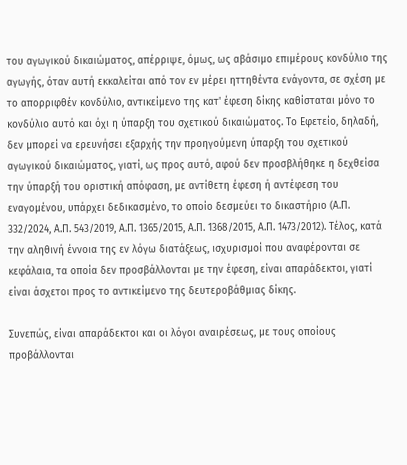του αγωγικού δικαιώματος, απέρριψε, όμως, ως αβάσιμο επιμέρους κονδύλιο της αγωγής, όταν αυτή εκκαλείται από τον εν μέρει ηττηθέντα ενάγοντα, σε σχέση με το απορριφθέν κονδύλιο, αντικείμενο της κατ' έφεση δίκης καθίσταται μόνο το κονδύλιο αυτό και όχι η ύπαρξη του σχετικού δικαιώματος. Το Εφετείο, δηλαδή, δεν μπορεί να ερευνήσει εξαρχής την προηγούμενη ύπαρξη του σχετικού αγωγικού δικαιώματος, γιατί, ως προς αυτό, αφού δεν προσβλήθηκε η δεχθείσα την ύπαρξή του οριστική απόφαση, με αντίθετη έφεση ή αντέφεση του εναγομένου, υπάρχει δεδικασμένο, το οποίο δεσμεύει το δικαστήριο (Α.Π. 332/2024, Α.Π. 543/2019, Α.Π. 1365/2015, Α.Π. 1368/2015, Α.Π. 1473/2012). Τέλος, κατά την αληθινή έννοια της εν λόγω διατάξεως, ισχυρισμοί που αναφέρονται σε κεφάλαια, τα οποία δεν προσβάλλονται με την έφεση, είναι απαράδεκτοι, γιατί είναι άσχετοι προς το αντικείμενο της δευτεροβάθμιας δίκης.

Συνεπώς, είναι απαράδεκτοι και οι λόγοι αναιρέσεως, με τους οποίους προβάλλονται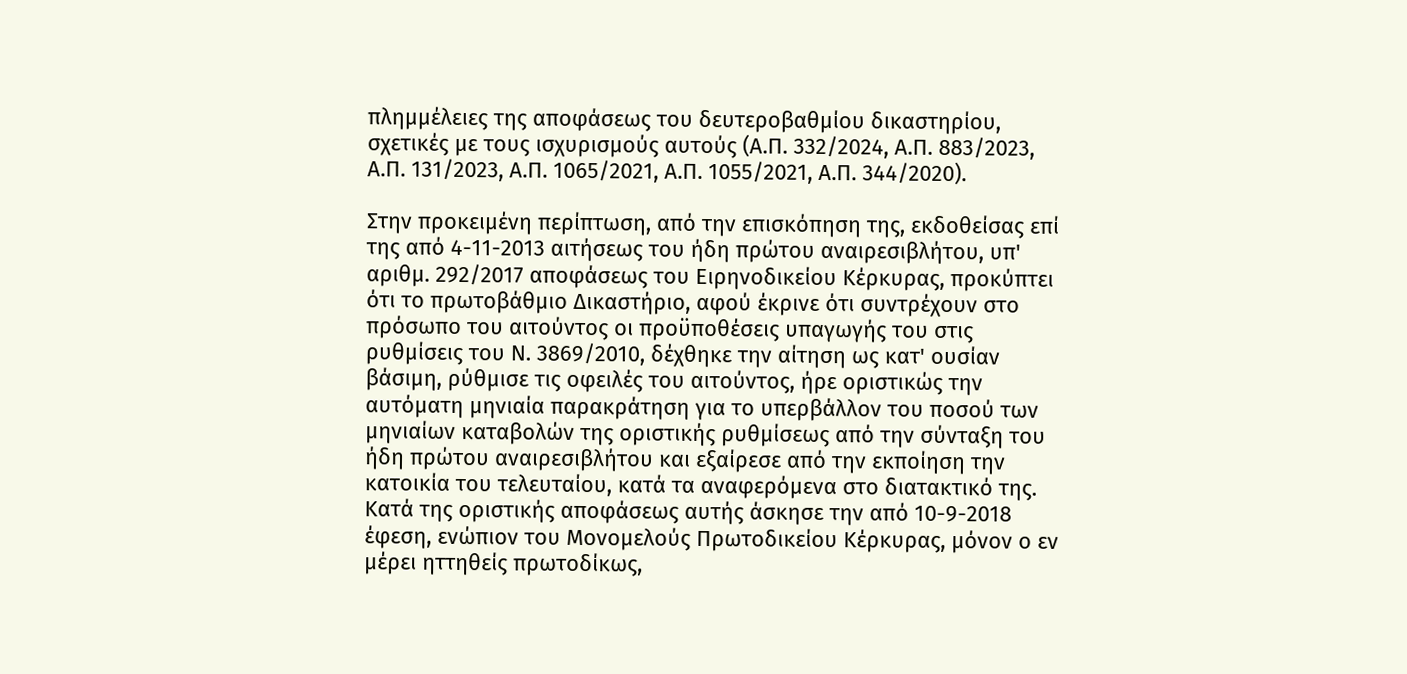πλημμέλειες της αποφάσεως του δευτεροβαθμίου δικαστηρίου, σχετικές με τους ισχυρισμούς αυτούς (Α.Π. 332/2024, Α.Π. 883/2023, Α.Π. 131/2023, Α.Π. 1065/2021, Α.Π. 1055/2021, Α.Π. 344/2020).

Στην προκειμένη περίπτωση, από την επισκόπηση της, εκδοθείσας επί της από 4-11-2013 αιτήσεως του ήδη πρώτου αναιρεσιβλήτου, υπ' αριθμ. 292/2017 αποφάσεως του Ειρηνοδικείου Κέρκυρας, προκύπτει ότι το πρωτοβάθμιο Δικαστήριο, αφού έκρινε ότι συντρέχουν στο πρόσωπο του αιτούντος οι προϋποθέσεις υπαγωγής του στις ρυθμίσεις του Ν. 3869/2010, δέχθηκε την αίτηση ως κατ' ουσίαν βάσιμη, ρύθμισε τις οφειλές του αιτούντος, ήρε οριστικώς την αυτόματη μηνιαία παρακράτηση για το υπερβάλλον του ποσού των μηνιαίων καταβολών της οριστικής ρυθμίσεως από την σύνταξη του ήδη πρώτου αναιρεσιβλήτου και εξαίρεσε από την εκποίηση την κατοικία του τελευταίου, κατά τα αναφερόμενα στο διατακτικό της. Κατά της οριστικής αποφάσεως αυτής άσκησε την από 10-9-2018 έφεση, ενώπιον του Μονομελούς Πρωτοδικείου Κέρκυρας, μόνον ο εν μέρει ηττηθείς πρωτοδίκως,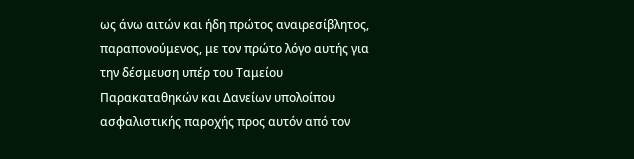ως άνω αιτών και ήδη πρώτος αναιρεσίβλητος, παραπονούμενος, με τον πρώτο λόγο αυτής για την δέσμευση υπέρ του Ταμείου Παρακαταθηκών και Δανείων υπολοίπου ασφαλιστικής παροχής προς αυτόν από τον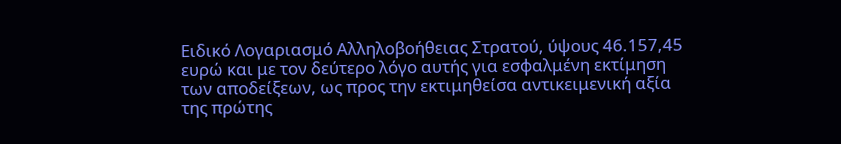Ειδικό Λογαριασμό Αλληλοβοήθειας Στρατού, ύψους 46.157,45 ευρώ και με τον δεύτερο λόγο αυτής για εσφαλμένη εκτίμηση των αποδείξεων, ως προς την εκτιμηθείσα αντικειμενική αξία της πρώτης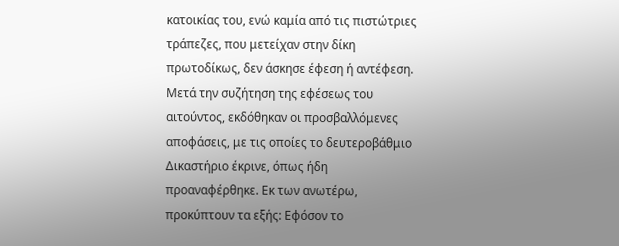κατοικίας του, ενώ καμία από τις πιστώτριες τράπεζες, που μετείχαν στην δίκη πρωτοδίκως, δεν άσκησε έφεση ή αντέφεση. Μετά την συζήτηση της εφέσεως του αιτούντος, εκδόθηκαν οι προσβαλλόμενες αποφάσεις, με τις οποίες το δευτεροβάθμιο Δικαστήριο έκρινε, όπως ήδη προαναφέρθηκε. Εκ των ανωτέρω, προκύπτουν τα εξής: Εφόσον το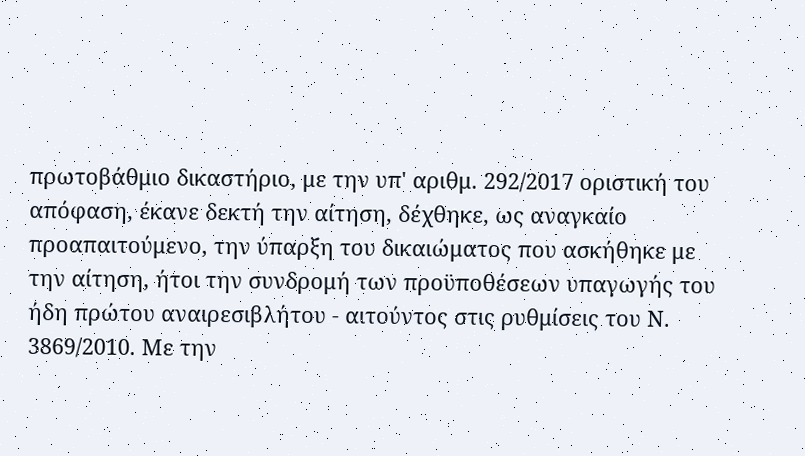πρωτοβάθμιο δικαστήριο, με την υπ' αριθμ. 292/2017 οριστική του απόφαση, έκανε δεκτή την αίτηση, δέχθηκε, ως αναγκαίο προαπαιτούμενο, την ύπαρξη του δικαιώματος που ασκήθηκε με την αίτηση, ήτοι την συνδρομή των προϋποθέσεων υπαγωγής του ήδη πρώτου αναιρεσιβλήτου - αιτούντος στις ρυθμίσεις του Ν. 3869/2010. Με την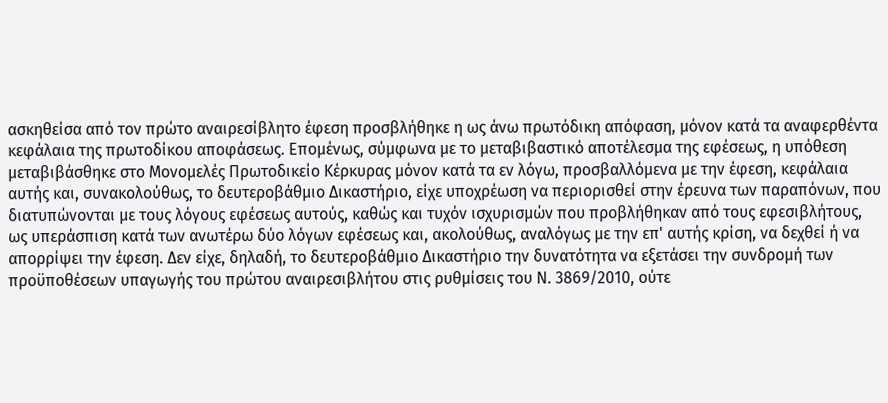ασκηθείσα από τον πρώτο αναιρεσίβλητο έφεση προσβλήθηκε η ως άνω πρωτόδικη απόφαση, μόνον κατά τα αναφερθέντα κεφάλαια της πρωτοδίκου αποφάσεως. Επομένως, σύμφωνα με το μεταβιβαστικό αποτέλεσμα της εφέσεως, η υπόθεση μεταβιβάσθηκε στο Μονομελές Πρωτοδικείο Κέρκυρας μόνον κατά τα εν λόγω, προσβαλλόμενα με την έφεση, κεφάλαια αυτής και, συνακολούθως, το δευτεροβάθμιο Δικαστήριο, είχε υποχρέωση να περιορισθεί στην έρευνα των παραπόνων, που διατυπώνονται με τους λόγους εφέσεως αυτούς, καθώς και τυχόν ισχυρισμών που προβλήθηκαν από τους εφεσιβλήτους, ως υπεράσπιση κατά των ανωτέρω δύο λόγων εφέσεως και, ακολούθως, αναλόγως με την επ' αυτής κρίση, να δεχθεί ή να απορρίψει την έφεση. Δεν είχε, δηλαδή, το δευτεροβάθμιο Δικαστήριο την δυνατότητα να εξετάσει την συνδρομή των προϋποθέσεων υπαγωγής του πρώτου αναιρεσιβλήτου στις ρυθμίσεις του Ν. 3869/2010, ούτε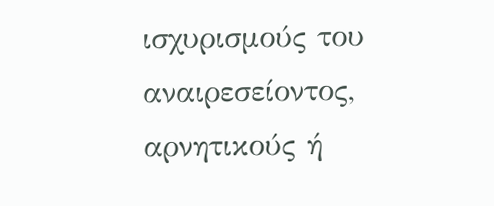ισχυρισμούς του αναιρεσείοντος, αρνητικούς ή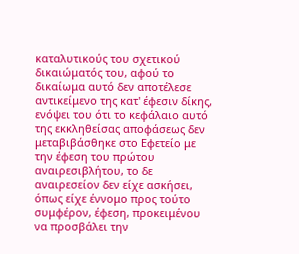καταλυτικούς του σχετικού δικαιώματός του, αφού το δικαίωμα αυτό δεν αποτέλεσε αντικείμενο της κατ' έφεσιν δίκης, ενόψει του ότι το κεφάλαιο αυτό της εκκληθείσας αποφάσεως δεν μεταβιβάσθηκε στο Εφετείο με την έφεση του πρώτου αναιρεσιβλήτου, το δε αναιρεσείον δεν είχε ασκήσει, όπως είχε έννομο προς τούτο συμφέρον, έφεση, προκειμένου να προσβάλει την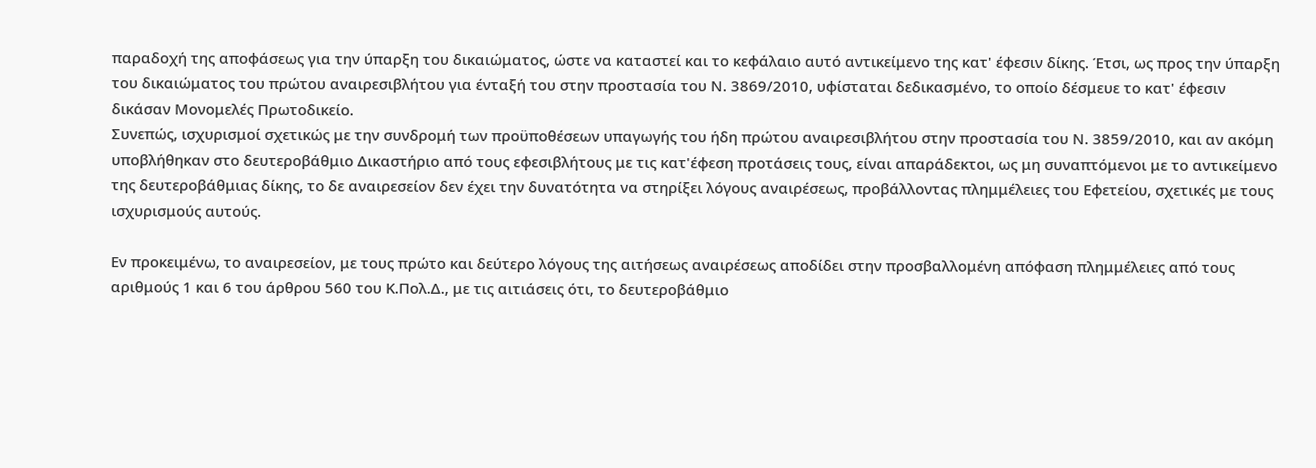παραδοχή της αποφάσεως για την ύπαρξη του δικαιώματος, ώστε να καταστεί και το κεφάλαιο αυτό αντικείμενο της κατ' έφεσιν δίκης. Έτσι, ως προς την ύπαρξη του δικαιώματος του πρώτου αναιρεσιβλήτου για ένταξή του στην προστασία του Ν. 3869/2010, υφίσταται δεδικασμένο, το οποίο δέσμευε το κατ' έφεσιν δικάσαν Μονομελές Πρωτοδικείο.
Συνεπώς, ισχυρισμοί σχετικώς με την συνδρομή των προϋποθέσεων υπαγωγής του ήδη πρώτου αναιρεσιβλήτου στην προστασία του Ν. 3859/2010, και αν ακόμη υποβλήθηκαν στο δευτεροβάθμιο Δικαστήριο από τους εφεσιβλήτους με τις κατ'έφεση προτάσεις τους, είναι απαράδεκτοι, ως μη συναπτόμενοι με το αντικείμενο της δευτεροβάθμιας δίκης, το δε αναιρεσείον δεν έχει την δυνατότητα να στηρίξει λόγους αναιρέσεως, προβάλλοντας πλημμέλειες του Εφετείου, σχετικές με τους ισχυρισμούς αυτούς.

Εν προκειμένω, το αναιρεσείον, με τους πρώτο και δεύτερο λόγους της αιτήσεως αναιρέσεως αποδίδει στην προσβαλλομένη απόφαση πλημμέλειες από τους αριθμούς 1 και 6 του άρθρου 560 του Κ.Πολ.Δ., με τις αιτιάσεις ότι, το δευτεροβάθμιο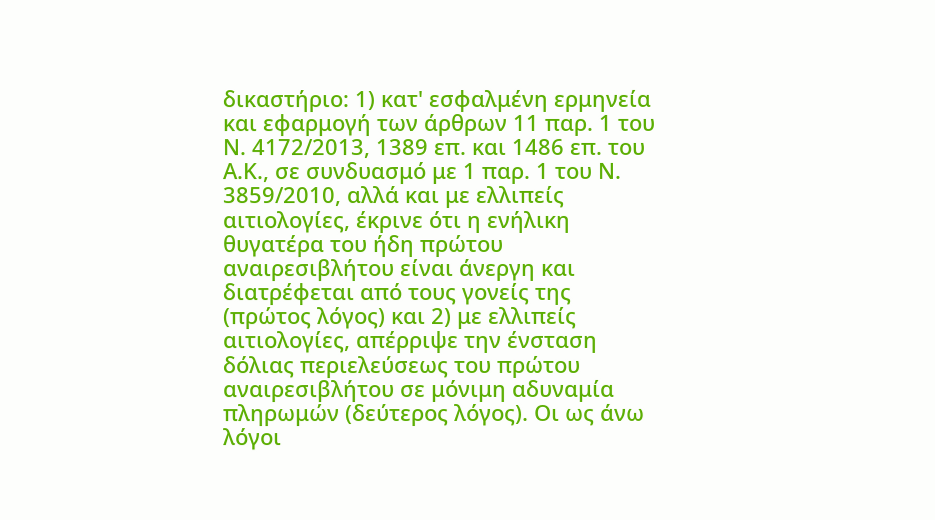δικαστήριο: 1) κατ' εσφαλμένη ερμηνεία και εφαρμογή των άρθρων 11 παρ. 1 του Ν. 4172/2013, 1389 επ. και 1486 επ. του Α.Κ., σε συνδυασμό με 1 παρ. 1 του Ν. 3859/2010, αλλά και με ελλιπείς αιτιολογίες, έκρινε ότι η ενήλικη θυγατέρα του ήδη πρώτου αναιρεσιβλήτου είναι άνεργη και διατρέφεται από τους γονείς της (πρώτος λόγος) και 2) με ελλιπείς αιτιολογίες, απέρριψε την ένσταση δόλιας περιελεύσεως του πρώτου αναιρεσιβλήτου σε μόνιμη αδυναμία πληρωμών (δεύτερος λόγος). Οι ως άνω λόγοι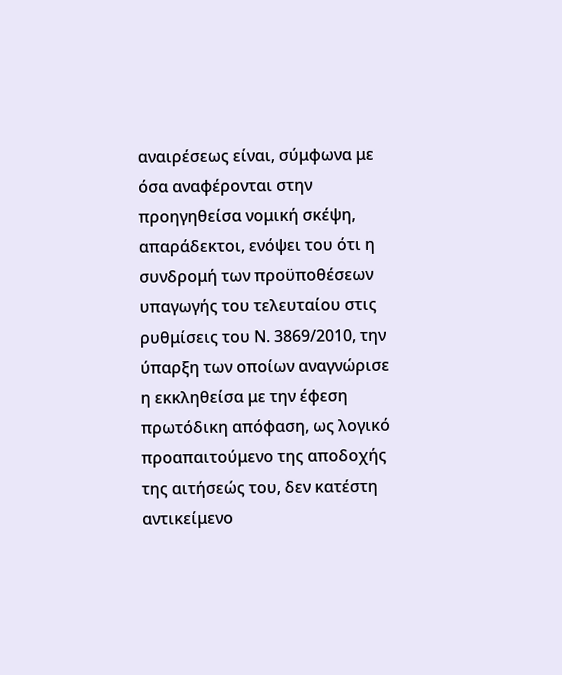αναιρέσεως είναι, σύμφωνα με όσα αναφέρονται στην προηγηθείσα νομική σκέψη, απαράδεκτοι, ενόψει του ότι η συνδρομή των προϋποθέσεων υπαγωγής του τελευταίου στις ρυθμίσεις του Ν. 3869/2010, την ύπαρξη των οποίων αναγνώρισε η εκκληθείσα με την έφεση πρωτόδικη απόφαση, ως λογικό προαπαιτούμενο της αποδοχής της αιτήσεώς του, δεν κατέστη αντικείμενο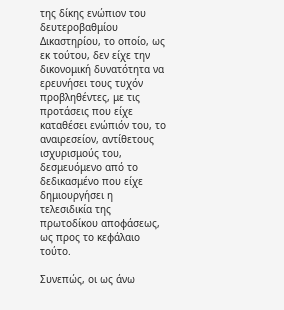της δίκης ενώπιον του δευτεροβαθμίου Δικαστηρίου, το οποίο, ως εκ τούτου, δεν είχε την δικονομική δυνατότητα να ερευνήσει τους τυχόν προβληθέντες, με τις προτάσεις που είχε καταθέσει ενώπιόν του, το αναιρεσείον, αντίθετους ισχυρισμούς του, δεσμευόμενο από το δεδικασμένο που είχε δημιουργήσει η τελεσιδικία της πρωτοδίκου αποφάσεως, ως προς το κεφάλαιο τούτο.

Συνεπώς, οι ως άνω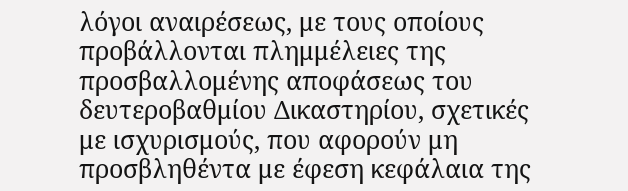λόγοι αναιρέσεως, με τους οποίους προβάλλονται πλημμέλειες της προσβαλλομένης αποφάσεως του δευτεροβαθμίου Δικαστηρίου, σχετικές με ισχυρισμούς, που αφορούν μη προσβληθέντα με έφεση κεφάλαια της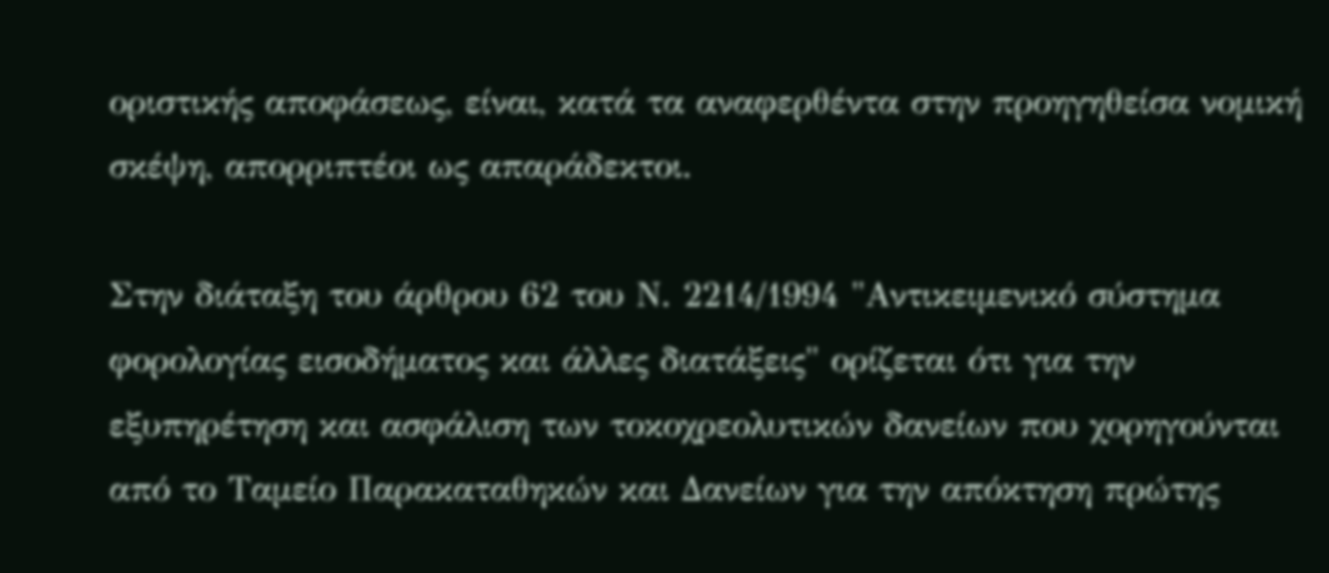οριστικής αποφάσεως, είναι, κατά τα αναφερθέντα στην προηγηθείσα νομική σκέψη, απορριπτέοι ως απαράδεκτοι.

Στην διάταξη του άρθρου 62 του Ν. 2214/1994 "Αντικειμενικό σύστημα φορολογίας εισοδήματος και άλλες διατάξεις" ορίζεται ότι για την εξυπηρέτηση και ασφάλιση των τοκοχρεολυτικών δανείων που χορηγούνται από το Ταμείο Παρακαταθηκών και Δανείων για την απόκτηση πρώτης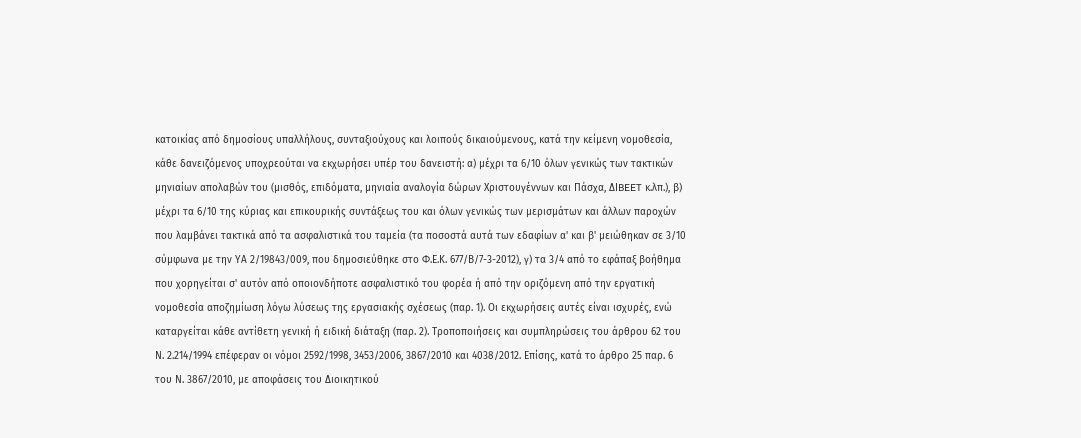κατοικίας από δημοσίους υπαλλήλους, συνταξιούχους και λοιπούς δικαιούμενους, κατά την κείμενη νομοθεσία, κάθε δανειζόμενος υποχρεούται να εκχωρήσει υπέρ του δανειστή: α) μέχρι τα 6/10 όλων γενικώς των τακτικών μηνιαίων απολαβών του (μισθός, επιδόματα, μηνιαία αναλογία δώρων Χριστουγέννων και Πάσχα, ΔΙBEET κ.λπ.), β) μέχρι τα 6/10 της κύριας και επικουρικής συντάξεως του και όλων γενικώς των μερισμάτων και άλλων παροχών που λαμβάνει τακτικά από τα ασφαλιστικά του ταμεία (τα ποσοστά αυτά των εδαφίων α' και β' μειώθηκαν σε 3/10 σύμφωνα με την ΥΑ 2/19843/009, που δημοσιεύθηκε στο Φ.Ε.Κ. 677/Β/7-3-2012), γ) τα 3/4 από το εφάπαξ βοήθημα που χορηγείται σ' αυτόν από οποιονδήποτε ασφαλιστικό του φορέα ή από την οριζόμενη από την εργατική νομοθεσία αποζημίωση λόγω λύσεως της εργασιακής σχέσεως (παρ. 1). Οι εκχωρήσεις αυτές είναι ισχυρές, ενώ καταργείται κάθε αντίθετη γενική ή ειδική διάταξη (παρ. 2). Τροποποιήσεις και συμπληρώσεις του άρθρου 62 του Ν. 2.214/1994 επέφεραν οι νόμοι 2592/1998, 3453/2006, 3867/2010 και 4038/2012. Επίσης, κατά το άρθρο 25 παρ. 6 του Ν. 3867/2010, με αποφάσεις του Διοικητικού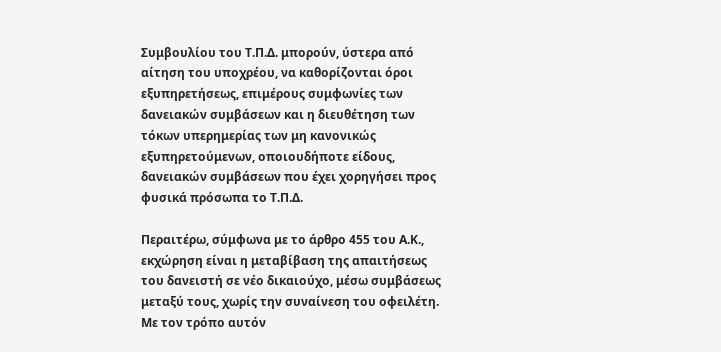Συμβουλίου του Τ.Π.Δ. μπορούν, ύστερα από αίτηση του υποχρέου, να καθορίζονται όροι εξυπηρετήσεως, επιμέρους συμφωνίες των δανειακών συμβάσεων και η διευθέτηση των τόκων υπερημερίας των μη κανονικώς εξυπηρετούμενων, οποιουδήποτε είδους, δανειακών συμβάσεων που έχει χορηγήσει προς φυσικά πρόσωπα το Τ.Π.Δ.

Περαιτέρω, σύμφωνα με το άρθρο 455 του Α.Κ., εκχώρηση είναι η μεταβίβαση της απαιτήσεως του δανειστή σε νέο δικαιούχο, μέσω συμβάσεως μεταξύ τους, χωρίς την συναίνεση του οφειλέτη. Με τον τρόπο αυτόν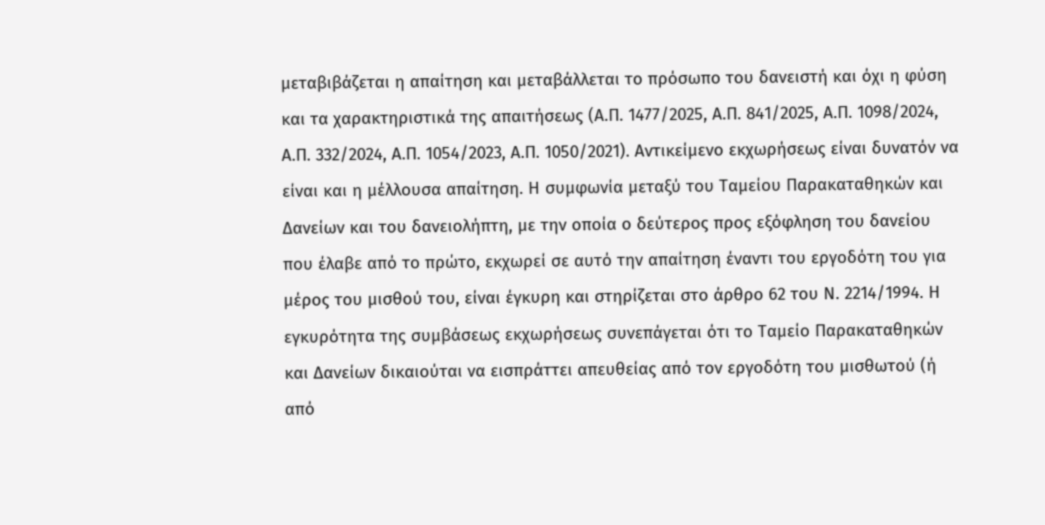μεταβιβάζεται η απαίτηση και μεταβάλλεται το πρόσωπο του δανειστή και όχι η φύση και τα χαρακτηριστικά της απαιτήσεως (Α.Π. 1477/2025, Α.Π. 841/2025, Α.Π. 1098/2024, Α.Π. 332/2024, Α.Π. 1054/2023, Α.Π. 1050/2021). Αντικείμενο εκχωρήσεως είναι δυνατόν να είναι και η μέλλουσα απαίτηση. Η συμφωνία μεταξύ του Ταμείου Παρακαταθηκών και Δανείων και του δανειολήπτη, με την οποία ο δεύτερος προς εξόφληση του δανείου που έλαβε από το πρώτο, εκχωρεί σε αυτό την απαίτηση έναντι του εργοδότη του για μέρος του μισθού του, είναι έγκυρη και στηρίζεται στο άρθρο 62 του Ν. 2214/1994. Η εγκυρότητα της συμβάσεως εκχωρήσεως συνεπάγεται ότι το Ταμείο Παρακαταθηκών και Δανείων δικαιούται να εισπράττει απευθείας από τον εργοδότη του μισθωτού (ή από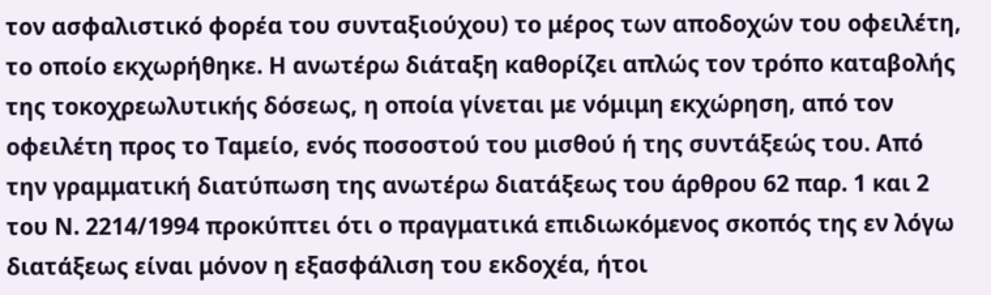τον ασφαλιστικό φορέα του συνταξιούχου) το μέρος των αποδοχών του οφειλέτη, το οποίο εκχωρήθηκε. Η ανωτέρω διάταξη καθορίζει απλώς τον τρόπο καταβολής της τοκοχρεωλυτικής δόσεως, η οποία γίνεται με νόμιμη εκχώρηση, από τον οφειλέτη προς το Ταμείο, ενός ποσοστού του μισθού ή της συντάξεώς του. Από την γραμματική διατύπωση της ανωτέρω διατάξεως του άρθρου 62 παρ. 1 και 2 του Ν. 2214/1994 προκύπτει ότι ο πραγματικά επιδιωκόμενος σκοπός της εν λόγω διατάξεως είναι μόνον η εξασφάλιση του εκδοχέα, ήτοι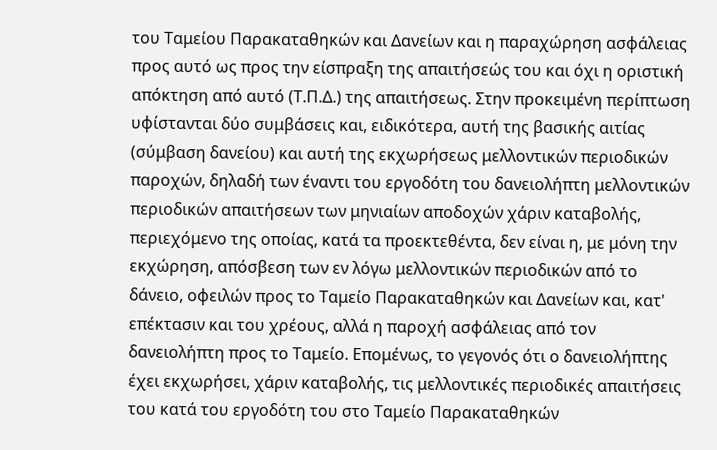του Ταμείου Παρακαταθηκών και Δανείων και η παραχώρηση ασφάλειας προς αυτό ως προς την είσπραξη της απαιτήσεώς του και όχι η οριστική απόκτηση από αυτό (Τ.Π.Δ.) της απαιτήσεως. Στην προκειμένη περίπτωση υφίστανται δύο συμβάσεις και, ειδικότερα, αυτή της βασικής αιτίας (σύμβαση δανείου) και αυτή της εκχωρήσεως μελλοντικών περιοδικών παροχών, δηλαδή των έναντι του εργοδότη του δανειολήπτη μελλοντικών περιοδικών απαιτήσεων των μηνιαίων αποδοχών χάριν καταβολής, περιεχόμενο της οποίας, κατά τα προεκτεθέντα, δεν είναι η, με μόνη την εκχώρηση, απόσβεση των εν λόγω μελλοντικών περιοδικών από το δάνειο, οφειλών προς το Ταμείο Παρακαταθηκών και Δανείων και, κατ' επέκτασιν και του χρέους, αλλά η παροχή ασφάλειας από τον δανειολήπτη προς το Ταμείο. Επομένως, το γεγονός ότι ο δανειολήπτης έχει εκχωρήσει, χάριν καταβολής, τις μελλοντικές περιοδικές απαιτήσεις του κατά του εργοδότη του στο Ταμείο Παρακαταθηκών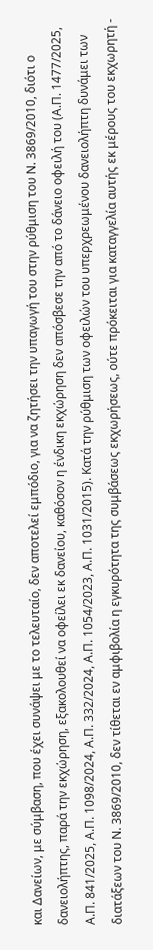και Δανείων, με σύμβαση, που έχει συνάψει με το τελευταίο, δεν αποτελεί εμπόδιο, για να ζητήσει την υπαγωγή του στην ρύθμιση του Ν. 3869/2010, διότι ο δανειολήπτης, παρά την εκχώρηση, εξακολουθεί να οφείλει εκ δανείου, καθόσον η ένδικη εκχώρηση δεν απόσβεσε την από το δάνειο οφειλή του (Α.Π. 1477/2025, Α.Π. 841/2025, Α.Π. 1098/2024, Α.Π. 332/2024, Α.Π. 1054/2023, Α.Π. 1031/2015). Κατά την ρύθμιση των οφειλών του υπερχρεωμένου δανειολήπτη δυνάμει των διατάξεων του Ν. 3869/2010, δεν τίθεται εν αμφιβολία η εγκυρότητα της συμβάσεως εκχωρήσεως, ούτε πρόκειται για καταγγελία αυτής εκ μέρους του εκχωρητή -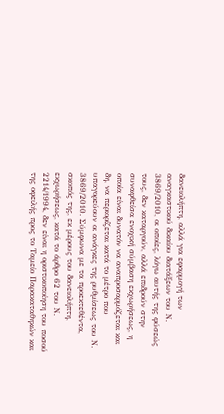δανειολήπτη, αλλά για εφαρμογή των αναγκαστικού δικαίου διατάξεων του Ν. 3869/2010, οι οποίες, λόγω αυτής της φύσεώς τους, δεν καταργούν, αλλά επιδρούν στην συναφθείσα ενοχική σύμβαση εκχωρήσεως, η οποία είναι δυνατόν να αναπροσαρμόζεται και δη, να περιορίζεται κατά το μέτρο που υπαγορεύουν οι ανάγκες της ρυθμίσεως του Ν. 3869/2010. Σύμφωνα με τα προεκτεθέντα, σκοπός της, εκ μέρους του δανειολήπτη, εκχωρήσεως, κατά το άρθρο 62 του Ν. 2214/1994, δεν είναι η οριστικοποίηση του ποσού της οφειλής προς το Ταμείο Παρακαταθηκών και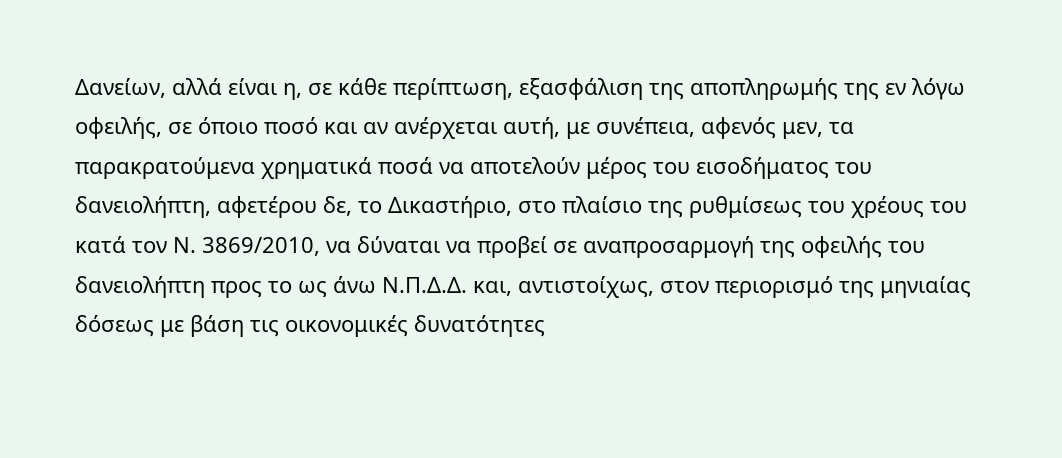Δανείων, αλλά είναι η, σε κάθε περίπτωση, εξασφάλιση της αποπληρωμής της εν λόγω οφειλής, σε όποιο ποσό και αν ανέρχεται αυτή, με συνέπεια, αφενός μεν, τα παρακρατούμενα χρηματικά ποσά να αποτελούν μέρος του εισοδήματος του δανειολήπτη, αφετέρου δε, το Δικαστήριο, στο πλαίσιο της ρυθμίσεως του χρέους του κατά τον Ν. 3869/2010, να δύναται να προβεί σε αναπροσαρμογή της οφειλής του δανειολήπτη προς το ως άνω Ν.Π.Δ.Δ. και, αντιστοίχως, στον περιορισμό της μηνιαίας δόσεως με βάση τις οικονομικές δυνατότητες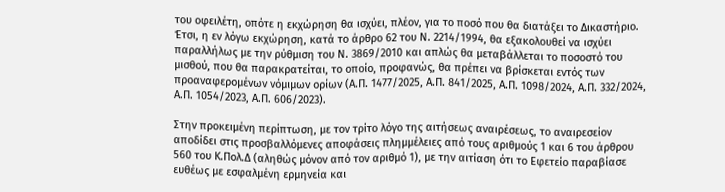του οφειλέτη, οπότε η εκχώρηση θα ισχύει, πλέον, για το ποσό που θα διατάξει το Δικαστήριο. Έτσι, η εν λόγω εκχώρηση, κατά το άρθρο 62 του Ν. 2214/1994, θα εξακολουθεί να ισχύει παραλλήλως με την ρύθμιση του Ν. 3869/2010 και απλώς θα μεταβάλλεται το ποσοστό του μισθού, που θα παρακρατείται, το οποίο, προφανώς, θα πρέπει να βρίσκεται εντός των προαναφερομένων νόμιμων ορίων (Α.Π. 1477/2025, Α.Π. 841/2025, Α.Π. 1098/2024, Α.Π. 332/2024, Α.Π. 1054/2023, Α.Π. 606/2023).

Στην προκειμένη περίπτωση, με τον τρίτο λόγο της αιτήσεως αναιρέσεως, το αναιρεσείον αποδίδει στις προσβαλλόμενες αποφάσεις πλημμέλειες από τους αριθμούς 1 και 6 του άρθρου 560 του Κ.Πολ.Δ (αληθώς μόνον από τον αριθμό 1), με την αιτίαση ότι το Εφετείο παραβίασε ευθέως με εσφαλμένη ερμηνεία και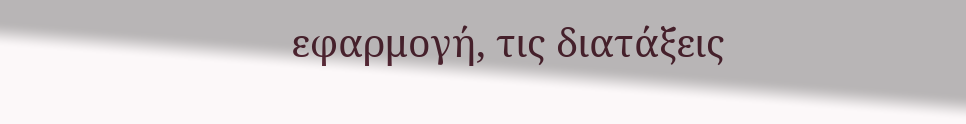εφαρμογή, τις διατάξεις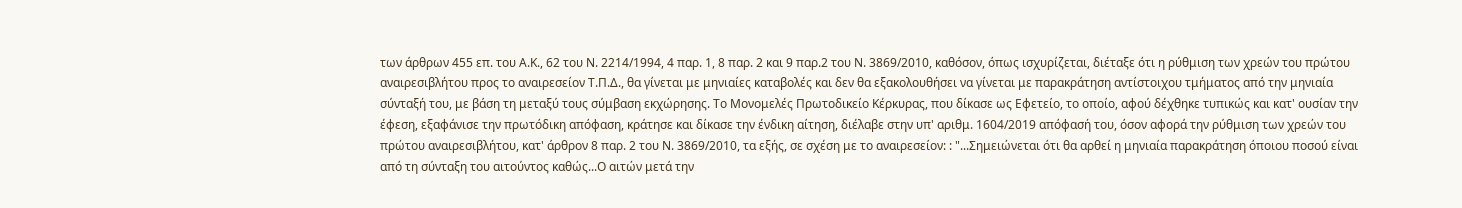των άρθρων 455 επ. του Α.Κ., 62 του Ν. 2214/1994, 4 παρ. 1, 8 παρ. 2 και 9 παρ.2 του Ν. 3869/2010, καθόσον, όπως ισχυρίζεται, διέταξε ότι η ρύθμιση των χρεών του πρώτου αναιρεσιβλήτου προς το αναιρεσείον Τ.Π.Δ., θα γίνεται με μηνιαίες καταβολές και δεν θα εξακολουθήσει να γίνεται με παρακράτηση αντίστοιχου τμήματος από την μηνιαία σύνταξή του, με βάση τη μεταξύ τους σύμβαση εκχώρησης. Το Μονομελές Πρωτοδικείο Κέρκυρας, που δίκασε ως Εφετείο, το οποίο, αφού δέχθηκε τυπικώς και κατ' ουσίαν την έφεση, εξαφάνισε την πρωτόδικη απόφαση, κράτησε και δίκασε την ένδικη αίτηση, διέλαβε στην υπ' αριθμ. 1604/2019 απόφασή του, όσον αφορά την ρύθμιση των χρεών του πρώτου αναιρεσιβλήτου, κατ' άρθρον 8 παρ. 2 του Ν. 3869/2010, τα εξής, σε σχέση με το αναιρεσείον: : "...Σημειώνεται ότι θα αρθεί η μηνιαία παρακράτηση όποιου ποσού είναι από τη σύνταξη του αιτούντος καθώς...Ο αιτών μετά την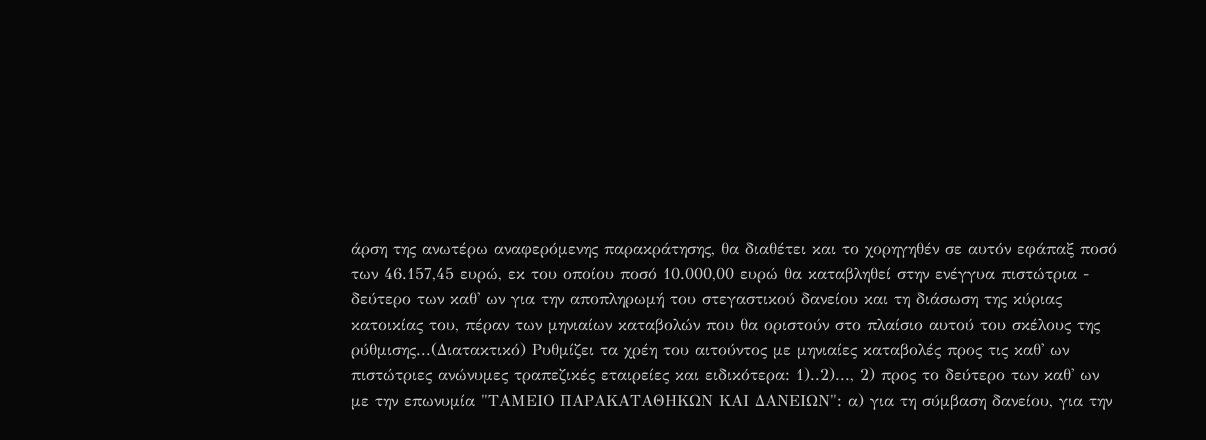άρση της ανωτέρω αναφερόμενης παρακράτησης, θα διαθέτει και το χορηγηθέν σε αυτόν εφάπαξ ποσό των 46.157,45 ευρώ, εκ του οποίου ποσό 10.000,00 ευρώ θα καταβληθεί στην ενέγγυα πιστώτρια - δεύτερο των καθ' ων για την αποπληρωμή του στεγαστικού δανείου και τη διάσωση της κύριας κατοικίας του, πέραν των μηνιαίων καταβολών που θα οριστούν στο πλαίσιο αυτού του σκέλους της ρύθμισης...(Διατακτικό) Ρυθμίζει τα χρέη του αιτούντος με μηνιαίες καταβολές προς τις καθ' ων πιστώτριες ανώνυμες τραπεζικές εταιρείες και ειδικότερα: 1)..2)..., 2) προς το δεύτερο των καθ' ων με την επωνυμία "ΤΑΜΕΙΟ ΠΑΡΑΚΑΤΑΘΗΚΩΝ ΚΑΙ ΔΑΝΕΙΩΝ": α) για τη σύμβαση δανείου, για την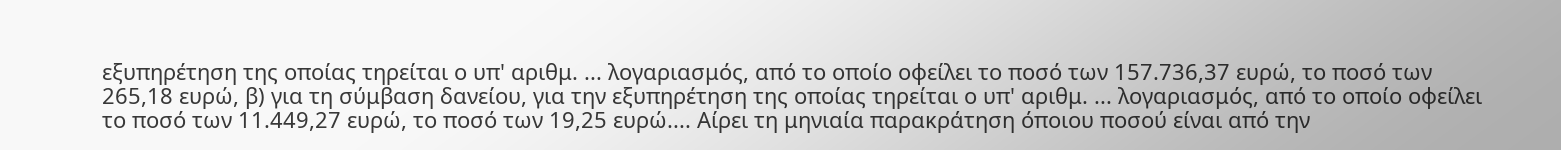εξυπηρέτηση της οποίας τηρείται ο υπ' αριθμ. ... λογαριασμός, από το οποίο οφείλει το ποσό των 157.736,37 ευρώ, το ποσό των 265,18 ευρώ, β) για τη σύμβαση δανείου, για την εξυπηρέτηση της οποίας τηρείται ο υπ' αριθμ. ... λογαριασμός, από το οποίο οφείλει το ποσό των 11.449,27 ευρώ, το ποσό των 19,25 ευρώ.... Αίρει τη μηνιαία παρακράτηση όποιου ποσού είναι από την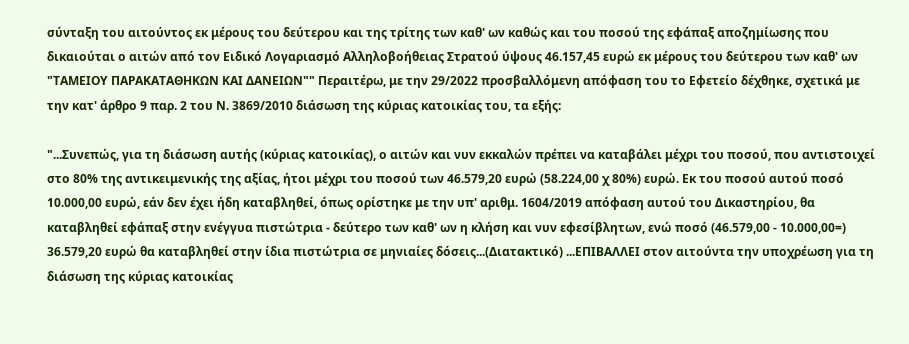σύνταξη του αιτούντος εκ μέρους του δεύτερου και της τρίτης των καθ' ων καθώς και του ποσού της εφάπαξ αποζημίωσης που δικαιούται ο αιτών από τον Ειδικό Λογαριασμό Αλληλοβοήθειας Στρατού ύψους 46.157,45 ευρώ εκ μέρους του δεύτερου των καθ' ων "ΤΑΜΕΙΟΥ ΠΑΡΑΚΑΤΑΘΗΚΩΝ ΚΑΙ ΔΑΝΕΙΩΝ"" Περαιτέρω, με την 29/2022 προσβαλλόμενη απόφαση του το Εφετείο δέχθηκε, σχετικά με την κατ' άρθρο 9 παρ. 2 του Ν. 3869/2010 διάσωση της κύριας κατοικίας του, τα εξής:

"...Συνεπώς, για τη διάσωση αυτής (κύριας κατοικίας), ο αιτών και νυν εκκαλών πρέπει να καταβάλει μέχρι του ποσού, που αντιστοιχεί στο 80% της αντικειμενικής της αξίας, ήτοι μέχρι του ποσού των 46.579,20 ευρώ (58.224,00 χ 80%) ευρώ. Εκ του ποσού αυτού ποσό 10.000,00 ευρώ, εάν δεν έχει ήδη καταβληθεί, όπως ορίστηκε με την υπ' αριθμ. 1604/2019 απόφαση αυτού του Δικαστηρίου, θα καταβληθεί εφάπαξ στην ενέγγυα πιστώτρια - δεύτερο των καθ' ων η κλήση και νυν εφεσίβλητων, ενώ ποσό (46.579,00 - 10.000,00=) 36.579,20 ευρώ θα καταβληθεί στην ίδια πιστώτρια σε μηνιαίες δόσεις...(Διατακτικό) ...ΕΠΙΒΑΛΛΕΙ στον αιτούντα την υποχρέωση για τη διάσωση της κύριας κατοικίας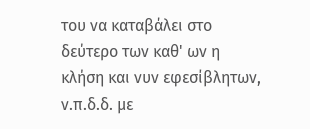του να καταβάλει στο δεύτερο των καθ' ων η κλήση και νυν εφεσίβλητων, ν.π.δ.δ. με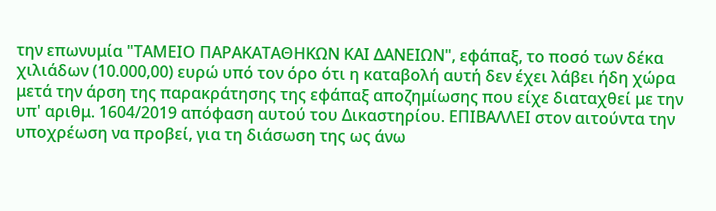την επωνυμία "ΤΑΜΕΙΟ ΠΑΡΑΚΑΤΑΘΗΚΩΝ ΚΑΙ ΔΑΝΕΙΩΝ", εφάπαξ, το ποσό των δέκα χιλιάδων (10.000,00) ευρώ υπό τον όρο ότι η καταβολή αυτή δεν έχει λάβει ήδη χώρα μετά την άρση της παρακράτησης της εφάπαξ αποζημίωσης που είχε διαταχθεί με την υπ' αριθμ. 1604/2019 απόφαση αυτού του Δικαστηρίου. ΕΠΙΒΑΛΛΕΙ στον αιτούντα την υποχρέωση να προβεί, για τη διάσωση της ως άνω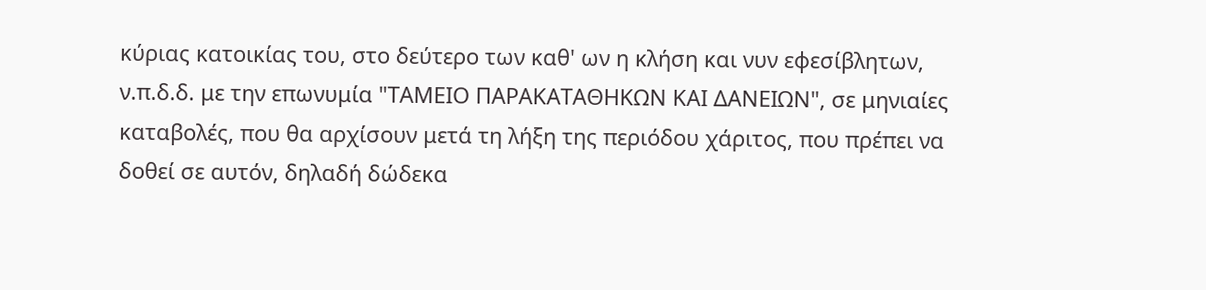κύριας κατοικίας του, στο δεύτερο των καθ' ων η κλήση και νυν εφεσίβλητων, ν.π.δ.δ. με την επωνυμία "ΤΑΜΕΙΟ ΠΑΡΑΚΑΤΑΘΗΚΩΝ ΚΑΙ ΔΑΝΕΙΩΝ", σε μηνιαίες καταβολές, που θα αρχίσουν μετά τη λήξη της περιόδου χάριτος, που πρέπει να δοθεί σε αυτόν, δηλαδή δώδεκα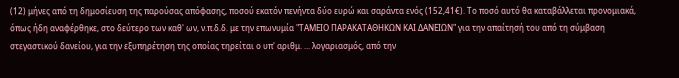(12) μήνες από τη δημοσίευση της παρούσας απόφασης, ποσού εκατόν πενήντα δύο ευρώ και σαράντα ενός (152,41€). Το ποσό αυτό θα καταβάλλεται προνομιακά, όπως ήδη αναφέρθηκε, στο δεύτερο των καθ' ων, ν.π.δ.δ. με την επωνυμία "ΤΑΜΕΙΟ ΠΑΡΑΚΑΤΑΘΗΚΩΝ ΚΑΙ ΔΑΝΕΙΩΝ" για την απαίτησή του από τη σύμβαση στεγαστικού δανείου, για την εξυπηρέτηση της οποίας τηρείται ο υπ' αριθμ. ... λογαριασμός, από την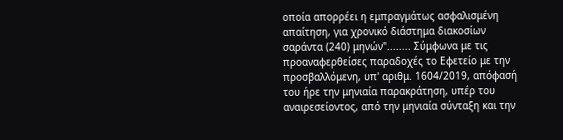οποία απορρέει η εμπραγμάτως ασφαλισμένη απαίτηση, για χρονικό διάστημα διακοσίων σαράντα (240) μηνών"........ Σύμφωνα με τις προαναφερθείσες παραδοχές το Εφετείο με την προσβαλλόμενη, υπ' αριθμ. 1604/2019, απόφασή του ήρε την μηνιαία παρακράτηση, υπέρ του αναιρεσείοντος, από την μηνιαία σύνταξη και την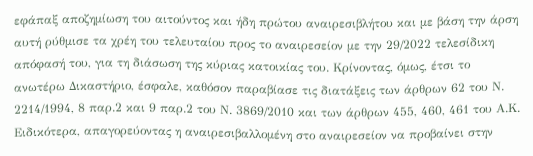εφάπαξ αποζημίωση του αιτούντος και ήδη πρώτου αναιρεσιβλήτου και με βάση την άρση αυτή ρύθμισε τα χρέη του τελευταίου προς το αναιρεσείον με την 29/2022 τελεσίδικη απόφασή του, για τη διάσωση της κύριας κατοικίας του. Κρίνοντας, όμως, έτσι το ανωτέρω Δικαστήριο, έσφαλε, καθόσον παραβίασε τις διατάξεις των άρθρων 62 του Ν. 2214/1994, 8 παρ.2 και 9 παρ.2 του Ν. 3869/2010 και των άρθρων 455, 460, 461 του Α.Κ. Ειδικότερα, απαγορεύοντας η αναιρεσιβαλλομένη στο αναιρεσείον να προβαίνει στην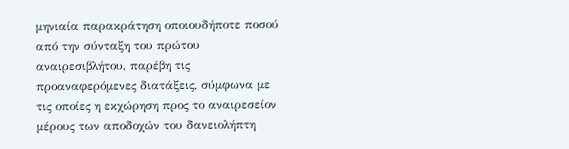μηνιαία παρακράτηση οποιουδήποτε ποσού από την σύνταξη του πρώτου αναιρεσιβλήτου, παρέβη τις προαναφερόμενες διατάξεις, σύμφωνα με τις οποίες η εκχώρηση προς το αναιρεσείον μέρους των αποδοχών του δανειολήπτη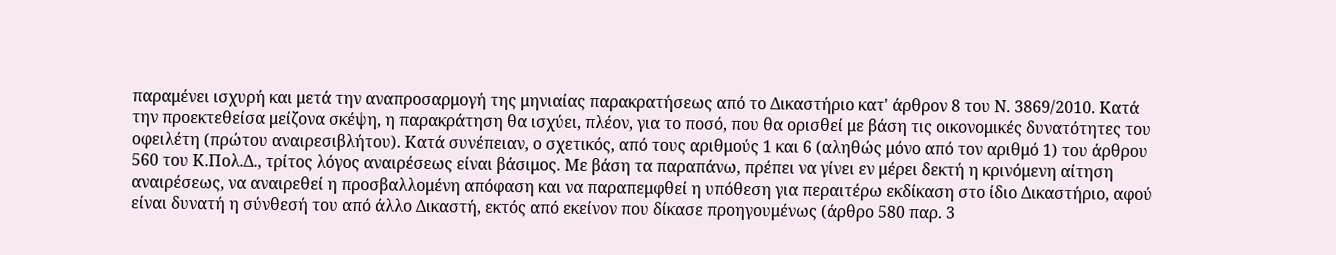παραμένει ισχυρή και μετά την αναπροσαρμογή της μηνιαίας παρακρατήσεως από το Δικαστήριο κατ' άρθρον 8 του Ν. 3869/2010. Κατά την προεκτεθείσα μείζονα σκέψη, η παρακράτηση θα ισχύει, πλέον, για το ποσό, που θα ορισθεί με βάση τις οικονομικές δυνατότητες του οφειλέτη (πρώτου αναιρεσιβλήτου). Κατά συνέπειαν, ο σχετικός, από τους αριθμούς 1 και 6 (αληθώς μόνο από τον αριθμό 1) του άρθρου 560 του Κ.Πολ.Δ., τρίτος λόγος αναιρέσεως είναι βάσιμος. Με βάση τα παραπάνω, πρέπει να γίνει εν μέρει δεκτή η κρινόμενη αίτηση αναιρέσεως, να αναιρεθεί η προσβαλλομένη απόφαση και να παραπεμφθεί η υπόθεση για περαιτέρω εκδίκαση στο ίδιο Δικαστήριο, αφού είναι δυνατή η σύνθεσή του από άλλο Δικαστή, εκτός από εκείνον που δίκασε προηγουμένως (άρθρο 580 παρ. 3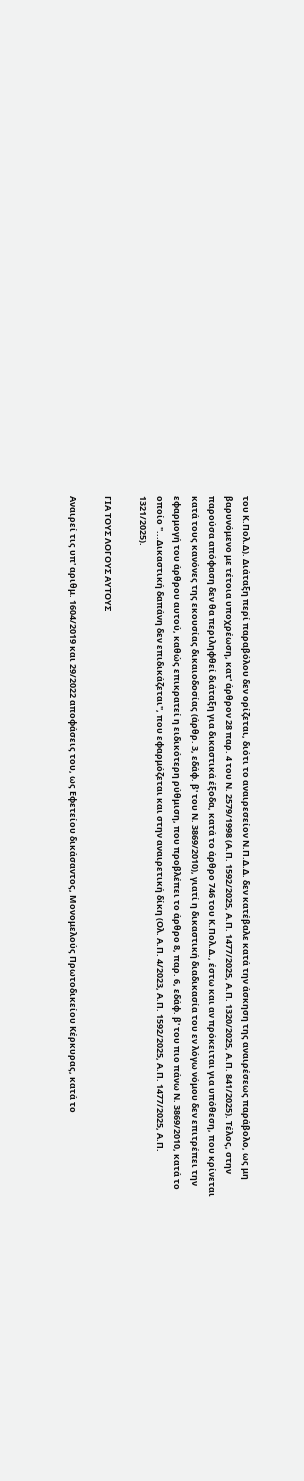του Κ.Πολ.Δ). Διάταξη περί παραβόλου δεν ορίζεται, διότι το αναιρεσείον Ν.Π.Δ.Δ. δεν κατέβαλε κατά την άσκηση της αναιρέσεως παράβολο, ως μη βαρυνόμενο με τέτοια υποχρέωση, κατ' άρθρον 28 παρ. 4 του Ν. 2579/1998 (Α.Π. 1592/2025, Α.Π. 1477/2025, Α.Π. 1320/2025, Α.Π. 841/2025). Τέλος, στην παρούσα απόφαση δεν θα περιληφθεί διάταξη για δικαστικά έξοδα, κατά το άρθρο 746 του Κ.Πολ.Δ., έστω και αν πρόκειται για υπόθεση, που κρίνεται κατά τους κανόνες της εκουσίας δικαιοδοσίας (άρθρ. 3, εδάφ. β' του Ν. 3869/2010), γιατί η δικαστική διαδικασία του εν λόγω νόμου δεν επιτρέπει την εφαρμογή του άρθρου αυτού, καθώς επικρατεί η ειδικότερη ρύθμιση, που προβλέπει το άρθρο 8, παρ. 6, εδάφ. β' του πιο πάνω Ν. 3869/2010, κατά το οποίο "...Δικαστική δαπάνη δεν επιδικάζεται", που εφαρμόζεται και στην αναιρετική δίκη (Ολ. Α.Π. 4/2023, Α.Π. 1592/2025, Α.Π. 1477/2025, Α.Π. 1321/2025).

ΓΙΑ ΤΟΥΣ ΛΟΓΟΥΣ ΑΥΤΟΥΣ

Αναιρεί τις υπ' αριθμ. 1604/2019 και 29/2022 αποφάσεις του, ως Εφετείου δικάσαντος, Μονομελούς Πρωτοδικείου Κέρκυρας, κατά το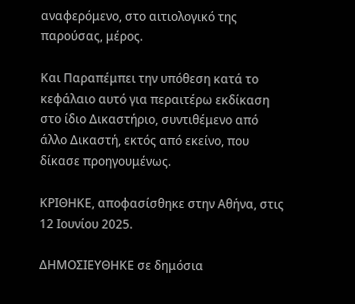αναφερόμενο, στο αιτιολογικό της παρούσας, μέρος.

Και Παραπέμπει την υπόθεση κατά το κεφάλαιο αυτό για περαιτέρω εκδίκαση στο ίδιο Δικαστήριο, συντιθέμενο από άλλο Δικαστή, εκτός από εκείνο, που δίκασε προηγουμένως.

ΚΡΙΘΗΚΕ, αποφασίσθηκε στην Αθήνα, στις 12 Ιουνίου 2025.

ΔΗΜΟΣΙΕΥΘΗΚΕ σε δημόσια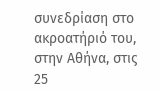συνεδρίαση στο ακροατήριό του, στην Αθήνα, στις 25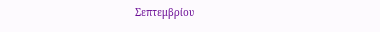Σεπτεμβρίου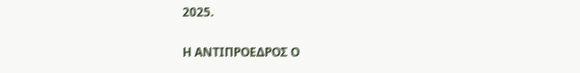2025.

Η ΑΝΤΙΠΡΟΕΔΡΟΣ Ο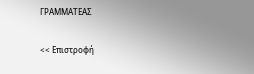ΓΡΑΜΜΑΤΕΑΣ

<< Επιστροφή